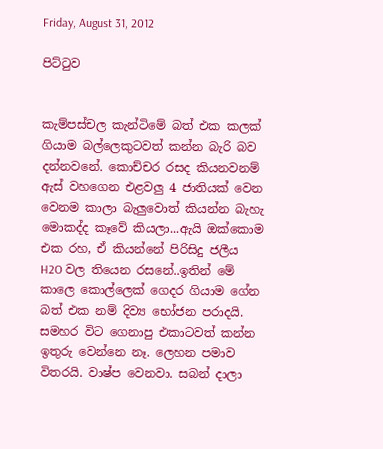Friday, August 31, 2012

පිට්ටුව


කැම්පස්චල කැන්ටිමේ බත් එක කලක් ගියාම බල්ලෙකුටවත් කන්න බැරි බව දන්නවනේ. කොච්චර රසද කියනවනම් ඇස් වහගෙන එළවලු 4 ජාතියක් වෙන වෙනම කාලා බැලුවොත් කියන්න බැහැ මොකද්ද කෑවේ කියලා...ඇයි ඔක්කොම එක රහ, ඒ කියන්නේ පිරිසිදු ජලීය H2O වල තියෙන රසනේ..ඉතින් මේ කාලෙ කොල්ලෙක් ගෙදර ගියාම ගේන බත් එක නම් දිව්‍ය භෝජන පරාදයි. සමහර විට ගෙනාපු එකාටවත් කන්න ඉතුරු වෙන්නෙ නෑ. ලෙහන පමාව විතරයි. වාෂ්ප වෙනවා. සබන් දාලා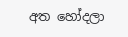අත හෝදලා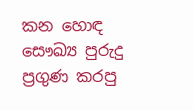කන හොඳ සෞඛ්‍ය පුරුදු ප්‍රගුණ කරපු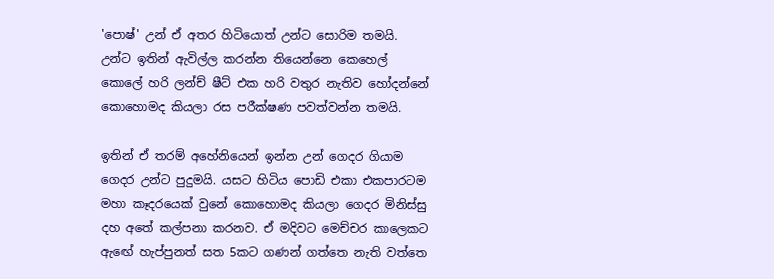'පොෂ්' උන් ඒ අතර හිටියොත් උන්ට සොරිම තමයි. උන්ට ඉතින් ඇවිල්ල කරන්න තියෙන්නෙ කෙහෙල් කොලේ හරි ලන්ච් ෂීට් එක හරි වතුර නැතිව හෝදන්නේ කොහොමද කියලා රස පරීක්ෂණ පවත්වන්න තමයි.

ඉතින් ඒ තරම් අහේනියෙන් ඉන්න උන් ගෙදර ගියාම ගෙදර උන්ට පුදුමයි. යසට හිටිය පොඩි එකා එකපාරටම මහා කෑදරයෙක් වුනේ කොහොමද කියලා ගෙදර මිනිස්සු දහ අතේ කල්පනා කරනව. ඒ මදිවට මෙච්චර කාලෙකට ඇඟේ හැප්පුනත් සත 5කට ගණන් ගත්තෙ නැති වත්තෙ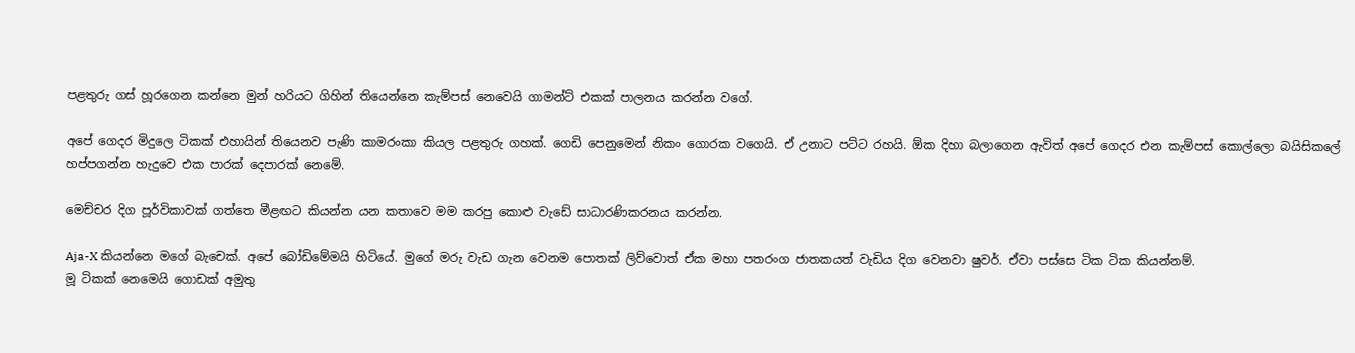පළතුරු ගස් හූරගෙන කන්නෙ මුන් හරියට ගිහින් තියෙන්නෙ කැම්පස් නෙවෙයි ගාමන්ට් එකක් පාලනය කරන්න වගේ.

අපේ ගෙදර මිදුලෙ ටිකක් එහායින් තියෙනව පැණි කාමරංකා කියල පළතුරු ගහක්. ගෙඩි පෙනුමෙන් නිකං ගොරක වගෙයි. ඒ උනාට පට්ට රහයි. ඕක දිහා බලාගෙන ඇවිත් අපේ ගෙදර එන කැම්පස් කොල්ලො බයිසිකලේ හප්පගන්න හැදුවෙ එක පාරක් දෙපාරක් නෙමේ.

මෙච්චර දිග පූර්විකාවක් ගත්තෙ මීළඟට කියන්න යන කතාවෙ මම කරපු කොළු වැඩේ සාධාරණිකරනය කරන්න.

Aja-X කියන්නෙ මගේ බැචෙක්. අපේ බෝඩිමේමයි හිටියේ. මුගේ මරු වැඩ ගැන වෙනම පොතක් ලිව්වොත් ඒක මහා පතරංග ජාතකයත් වැඩිය දිග වෙනවා ෂුවර්. ඒවා පස්සෙ ටික ටික කියන්නම්.
මූ ටිකක් නෙමෙයි ගොඩක් අමුතු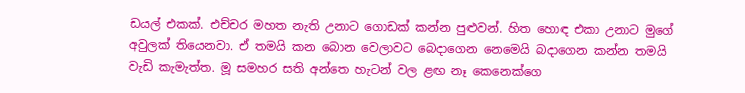ඩයල් එකක්. එච්චර මහත නැති උනාට ගොඩක් කන්න පුළුවන්. හිත හොඳ එකා උනාට මුගේ අවුලක් තියෙනවා. ඒ තමයි කන බොන වෙලාවට බෙදාගෙන නෙමෙයි බදාගෙන කන්න තමයි වැඩි කැමැත්ත. මූ සමහර සති අන්තෙ හැටන් වල ළඟ නෑ කෙනෙක්ගෙ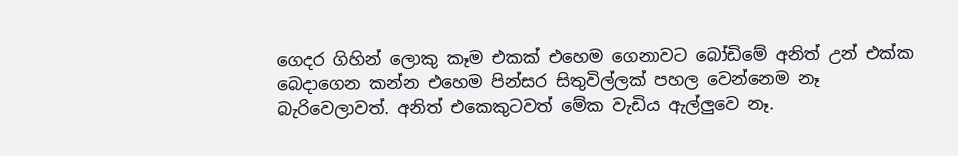ගෙදර ගිහින් ලොකු කෑම එකක් එහෙම ගෙනාවට බෝඩිමේ අනිත් උන් එක්ක බෙදාගෙන කන්න එහෙම පින්සර සිතුවිල්ලක් පහල වෙන්නෙම නෑ බැරිවෙලාවත්. අනිත් එකෙකුටවත් මේක වැඩිය ඇල්ලුවෙ නෑ.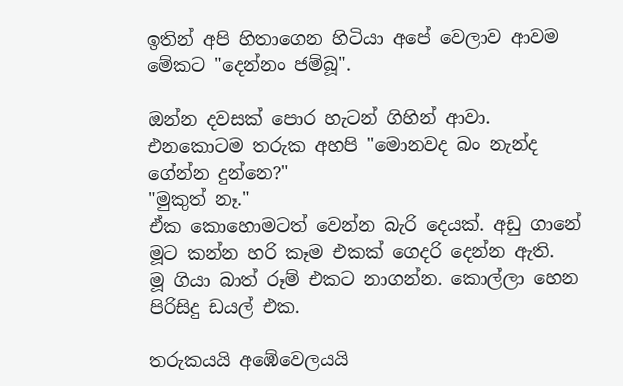ඉතින් අපි හිතාගෙන හිටියා අපේ වෙලාව ආවම මේකට "දෙන්නං ජම්බූ".

ඔන්න දවසක් පොර හැටන් ගිහින් ආවා. එනකොටම තරුක අහපි "මොනවද බං නැන්ද ගේන්න දුන්නෙ?"
"මුකුත් නෑ."
ඒක කොහොමටත් වෙන්න බැරි දෙයක්. අඩු ගානේ මූට කන්න හරි කෑම එකක් ගෙදරි දෙන්න ඇති.
මූ ගියා බාත් රූම් එකට නාගන්න. කොල්ලා හෙන පිරිසිදු ඩයල් එක.

තරුකයයි අඹේවෙලයයි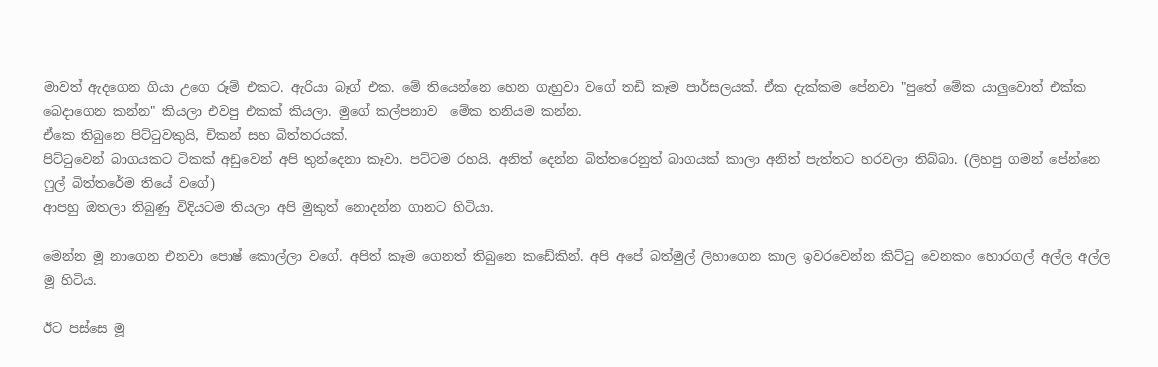මාවත් ඇදගෙන ගියා උගෙ රූම් එකට. ඇරියා බෑග් එක. මේ තියෙන්නෙ හෙන ගැහුවා වගේ තඩි කෑම පාර්සලයක්. ඒක දැක්කම පේනවා "පුතේ මේක යාලුවොත් එක්ක බෙදාගෙන කන්න" කියලා එවපු එකක් කියලා. මුගේ කල්පනාව  මේක තනියම කන්න.
ඒකෙ තිබුනෙ පිට්ටුවකුයි, චිකන් සහ බිත්තරයක්.
පිට්ටුවෙන් බාගයකට ටිකක් අඩුවෙන් අපි තුන්දෙනා කෑවා. පට්ටම රහයි. අනිත් දෙන්න බිත්තරෙනුත් බාගයක් කාලා අනිත් පැත්තට හරවලා තිබ්බා. (ලිහපු ගමන් පේන්නෙ ෆුල් බිත්තරේම තියේ වගේ)
ආපහු ඔතලා තිබුණු විදියටම තියලා අපි මුකුත් නොදන්න ගානට හිටියා.

මෙන්න මූ නාගෙන එනවා පොෂ් කොල්ලා වගේ. අපිත් කෑම ගෙනත් තිබුනෙ කඩේකින්. අපි අපේ බත්මුල් ලිහාගෙන කාල ඉවරවෙන්න කිට්ටු වෙනකං හොරගල් අල්ල අල්ල මූ හිටිය.

ඊට පස්සෙ මූ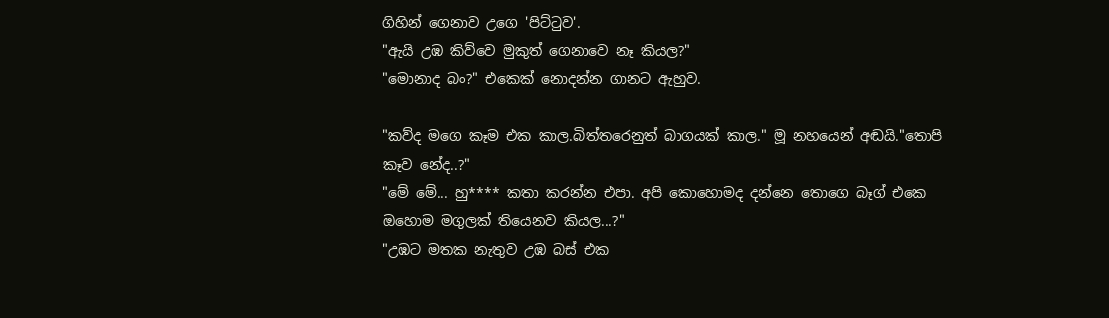ගිහින් ගෙනාව උගෙ 'පිට්ටුව'.
"ඇයි උඹ කිව්වෙ මුකුත් ගෙනාවෙ නෑ කියල?"
"මොනාද බං?" එකෙක් නොදන්න ගානට ඇහුව.

"කව්ද මගෙ කෑම එක කාල.බිත්තරෙනුත් බාගයක් කාල." මූ නහයෙන් අඬයි."තොපි කෑව නේද..?"
"මේ මේ... හු**** කතා කරන්න එපා. අපි කොහොමද දන්නෙ තොගෙ බෑග් එකෙ ඔහොම මගුලක් තියෙනව කියල...?"
"උඹට මතක නැතුව උඹ බස් එක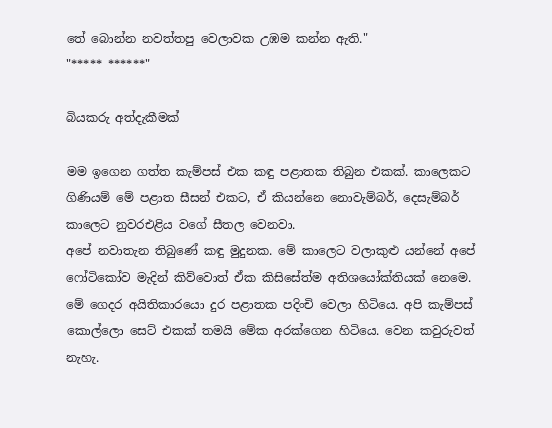තේ බොන්න නවත්තපු වෙලාවක උඹම කන්න ඇති."
"***** ******"

බියකරු අත්දැකීමක්

මම ඉගෙන ගත්ත කැම්පස් එක කඳු පළාතක තිබුන එකක්. කාලෙකට ගිණියම් මේ පළාත සීසන් එකට, ඒ කියන්නෙ නොවැම්බර්, දෙසැම්බර් කාලෙට නුවරඑළිය වගේ සීතල වෙනවා.
අපේ නවාතැන තිබුණේ කඳු මුදුනක. මේ කාලෙට වලාකුළු යන්නේ අපේ ෆෝටිකෝව මැදින් කිව්වොත් ඒක කිසිසේත්ම අතිශයෝක්තියක් නෙමෙ.
මේ ගෙදර අයිතිකාරයො දුර පළාතක පදිංචි වෙලා හිටියෙ. අපි කැම්පස් කොල්ලො සෙට් එකක් තමයි මේක අරක්ගෙන හිටියෙ. වෙන කවුරුවත් නැහැ.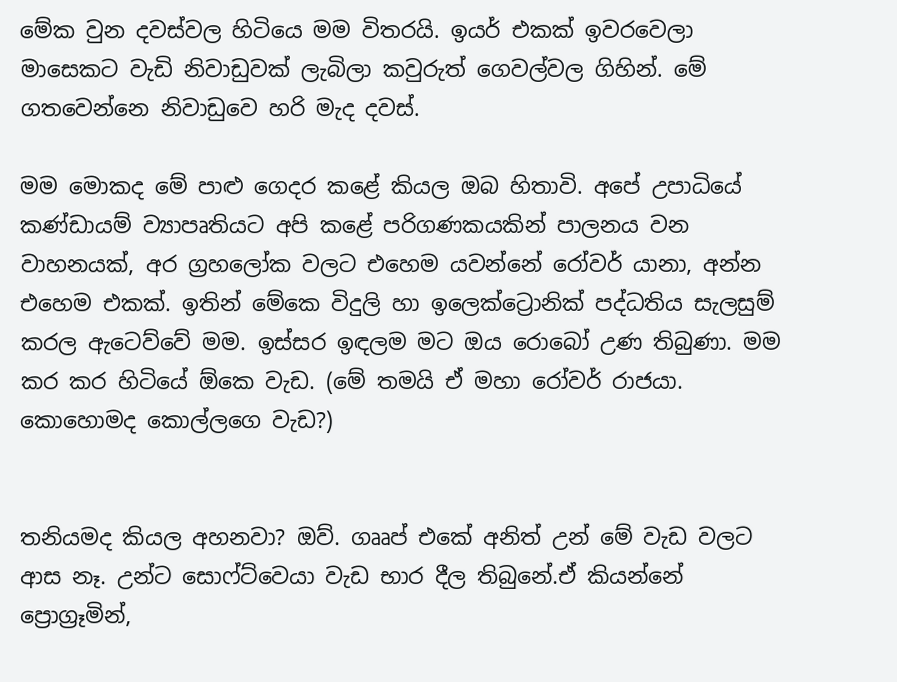මේක වුන දවස්වල හිටියෙ මම විතරයි. ඉයර් එකක් ඉවරවෙලා මාසෙකට වැඩි නිවාඩුවක් ලැබිලා කවුරුත් ගෙවල්වල ගිහින්. මේ ගතවෙන්නෙ නිවාඩුවෙ හරි මැද දවස්.

මම මොකද මේ පාළු ගෙදර කළේ කියල ඔබ හිතාවි. අපේ උපාධියේ කණ්ඩායම් ව්‍යාපෘතියට අපි කළේ පරිගණකයකින් පාලනය වන වාහනයක්, අර ග්‍රහලෝක වලට එහෙම යවන්නේ රෝවර් යානා, අන්න එහෙම එකක්. ඉතින් මේකෙ විදුලි හා ඉලෙක්ට්‍රොනික් පද්ධතිය සැලසුම් කරල ඇටෙව්වේ මම. ඉස්සර ඉඳලම මට ඔය රොබෝ උණ තිබුණා. මම කර කර හිටියේ ඕකෙ වැඩ. (මේ තමයි ඒ මහා රෝවර් රාජයා. කොහොමද කොල්ලගෙ වැඩ?)


තනියමද කියල අහනවා? ඔව්. ගෲප් එකේ අනිත් උන් මේ වැඩ වලට ආස නෑ. උන්ට සොෆ්ට්වෙයා වැඩ භාර දීල තිබුනේ.ඒ කියන්නේ ප්‍රොග්‍රෑමින්,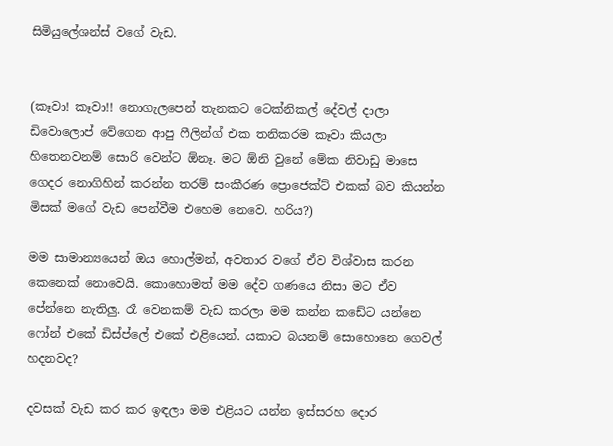සිමියුලේශන්ස් වගේ වැඩ.


(කෑවා! කෑවා!! නොගැලපෙන් තැනකට ටෙක්නිකල් දේවල් දාලා ඩිවොලොප් වේගෙන ආපු ෆීලින්ග් එක තනිකරම කෑවා කියලා හිතෙනවනම් සොරි වෙන්ට ඕනෑ. මට ඕනි වුනේ මේක නිවාඩු මාසෙ ගෙදර නොගිහින් කරන්න තරම් සංකීරණ ප්‍රොජෙක්ට් එකක් බව කියන්න මිසක් මගේ වැඩ පෙන්වීම එහෙම නෙවෙ. හරිය?)

මම සාමාන්‍යයෙන් ඔය හොල්මන්, අවතාර වගේ ඒව විශ්වාස කරන කෙනෙක් නොවෙයි. කොහොමත් මම දේව ගණයෙ නිසා මට ඒව පේන්නෙ නැතිලු. රෑ වෙනකම් වැඩ කරලා මම කන්න කඩේට යන්නෙ ෆෝන් එකේ ඩිස්ප්ලේ එකේ එළියෙන්. යකාට බයනම් සොහොනෙ ගෙවල් හදනවද?

දවසක් වැඩ කර කර ඉඳලා මම එළියට යන්න ඉස්සරහ දොර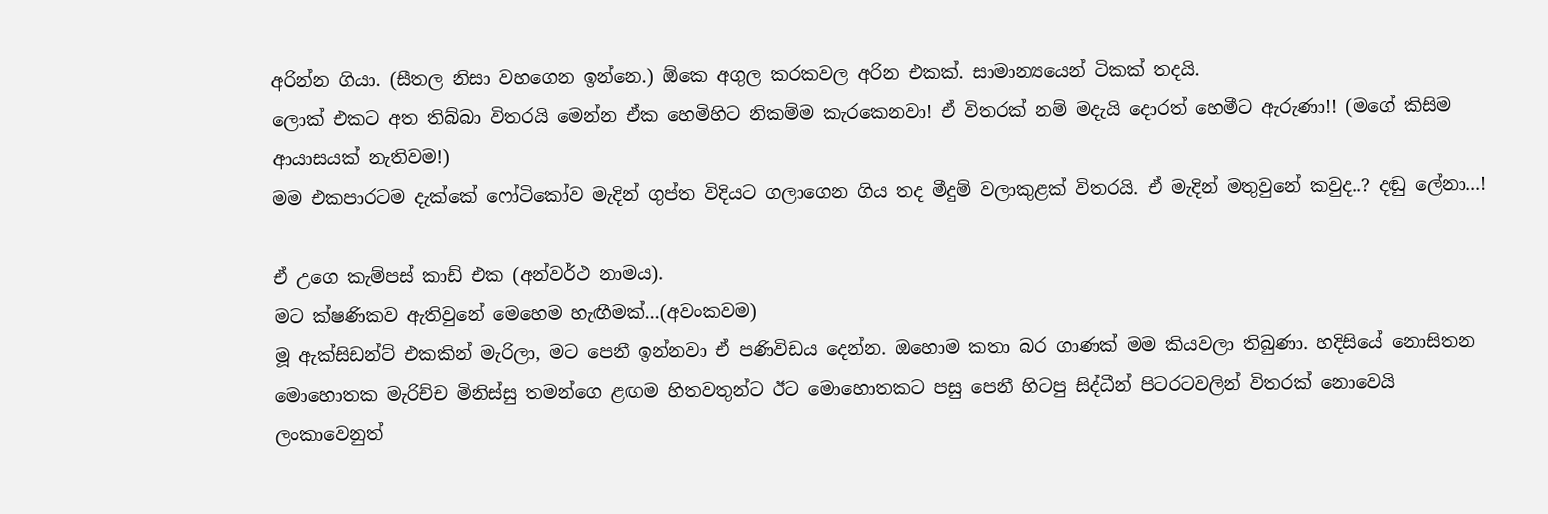අරින්න ගියා. (සීතල නිසා වහගෙන ඉන්නෙ.) ඕකෙ අගුල කරකවල අරින එකක්. සාමාන්‍යයෙන් ටිකක් තදයි.
ලොක් එකට අත තිබ්බා විතරයි මෙන්න ඒක හෙමිහිට නිකම්ම කැරකෙනවා! ඒ විතරක් නම් මදැයි දොරත් හෙමීට ඇරුණා!! (මගේ කිසිම ආයාසයක් නැතිවම!)
මම එකපාරටම දැක්කේ ෆෝටිකෝව මැදින් ගුප්ත විදියට ගලාගෙන ගිය තද මීදුම් වලාකුළක් විතරයි. ඒ මැදින් මතුවුනේ කවුද..? දඬු ලේනා...!

ඒ උගෙ කැම්පස් කාඩ් එක (අන්වර්ථ නාමය).
මට ක්ෂණිකව ඇතිවුනේ මෙහෙම හැඟීමක්...(අවංකවම)
මූ ඇක්සිඩන්ට් එකකින් මැරිලා, මට පෙනී ඉන්නවා ඒ පණිවිඩය දෙන්න. ඔහොම කතා බර ගාණක් මම කියවලා තිබුණා. හදිසියේ නොසිතන මොහොතක මැරිච්ච මිනිස්සු තමන්ගෙ ළඟම හිතවතුන්ට ඊට මොහොතකට පසු පෙනී හිටපු සිද්ධීන් පිටරටවලින් විතරක් නොවෙයි ලංකාවෙනුත්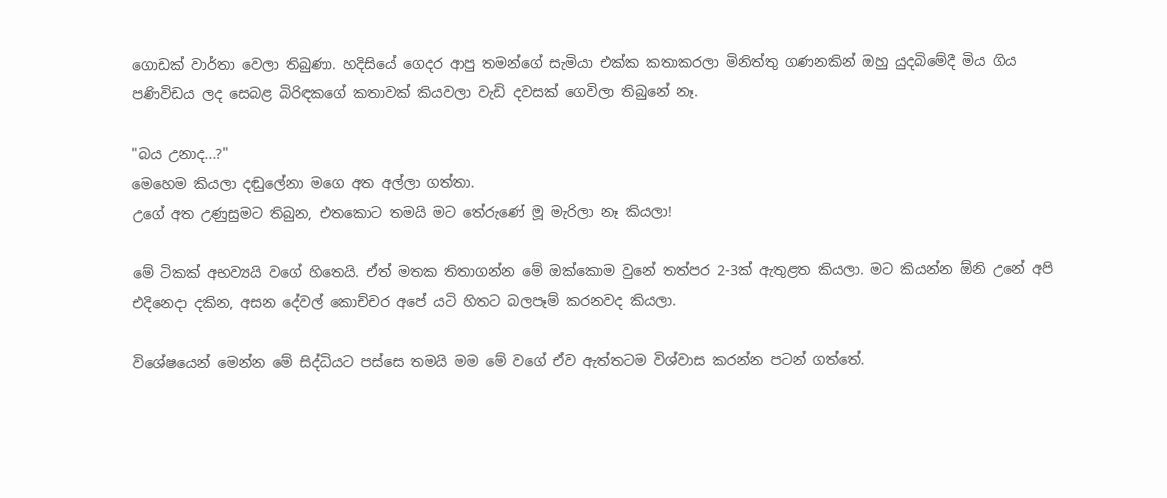ගොඩක් වාර්තා වෙලා තිබුණා. හදිසියේ ගෙදර ආපු තමන්ගේ සැමියා එක්ක කතාකරලා මිනිත්තු ගණනකින් ඔහු යුදබිමේදී මිය ගිය පණිවිඩය ලද සෙබළ බිරිඳකගේ කතාවක් කියවලා වැඩි දවසක් ගෙවිලා තිබුනේ නෑ.

"බය උනාද...?"
මෙහෙම කියලා දඬුලේනා මගෙ අත අල්ලා ගත්තා.
උගේ අත උණුසුමට තිබුන, එතකොට තමයි මට තේරුණේ මූ මැරිලා නෑ කියලා!

මේ ටිකක් අභව්‍යයි වගේ හිතෙයි. ඒත් මතක තිතාගන්න මේ ඔක්කොම වුනේ තත්පර 2-3ක් ඇතුළත කියලා. මට කියන්න ඕනි උනේ අපි එදිනෙදා දකින, අසන දේවල් කොච්චර අපේ යටි හිතට බලපෑම් කරනවද කියලා.

විශේෂයෙන් මෙන්න මේ සිද්ධියට පස්සෙ තමයි මම මේ වගේ ඒව ඇත්තටම විශ්වාස කරන්න පටන් ගත්තේ.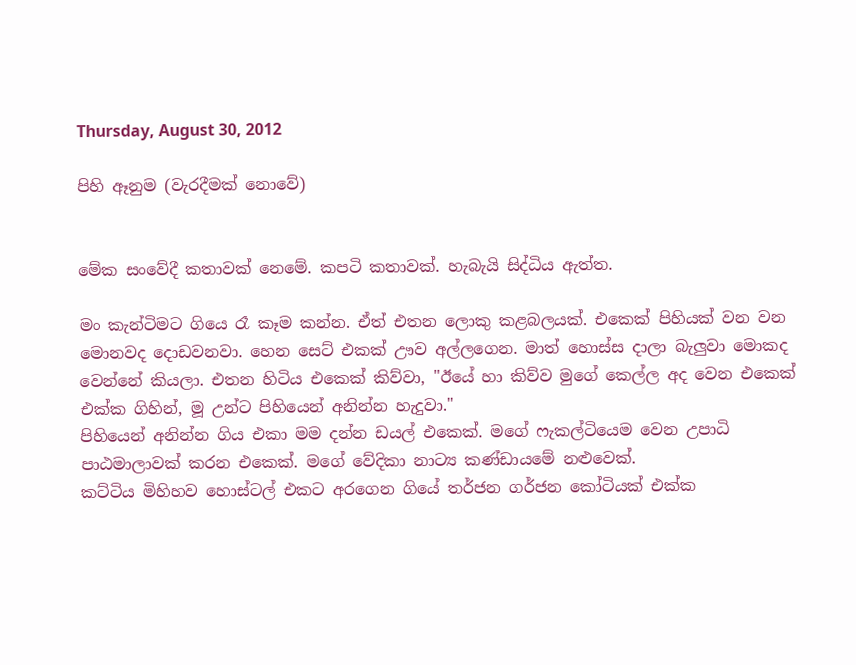Thursday, August 30, 2012

පිහි ඈනුම (වැරදීමක් නොවේ)


මේක සංවේදී කතාවක් නෙමේ. කපටි කතාවක්. හැබැයි සිද්ධිය ඇත්ත.

මං කැන්ටිමට ගියෙ රෑ කෑම කන්න. ඒත් එතන ලොකු කළබලයක්. එකෙක් පිහියක් වන වන මොනවද දොඩවනවා. හෙන සෙට් එකක් ඌව අල්ලගෙන. මාත් හොස්ස දාලා බැලුවා මොකද වෙන්නේ කියලා. එතන හිටිය එකෙක් කිව්වා, "ඊයේ හා කිව්ව මුගේ කෙල්ල අද වෙන එකෙක් එක්ක ගිහින්, මූ උන්ට පිහියෙන් අනින්න හැදුවා."
පිහියෙන් අනින්න ගිය එකා මම දන්න ඩයල් එකෙක්. මගේ ෆැකල්ටියෙම වෙන උපාධි පාඨමාලාවක් කරන එකෙක්. මගේ වේදිකා නාට්‍ය කණ්ඩායමේ නළුවෙක්.
කට්ටිය මිහිහව හොස්ටල් එකට අරගෙන ගියේ තර්ජන ගර්ජන කෝටියක් එක්ක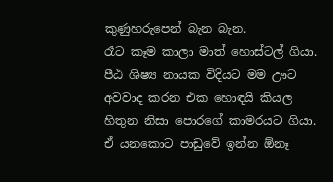කුණුහරුපෙන් බැන බැන.
රෑට කෑම කාලා මාත් හොස්ටල් ගියා.
පීඨ ශිෂ්‍ය නායක විදියට මම ඌට අවවාද කරන එක හොඳයි කියල හිතුන නිසා පොරගේ කාමරයට ගියා. ඒ යනකොට පාඩුවේ ඉන්න ඕනෑ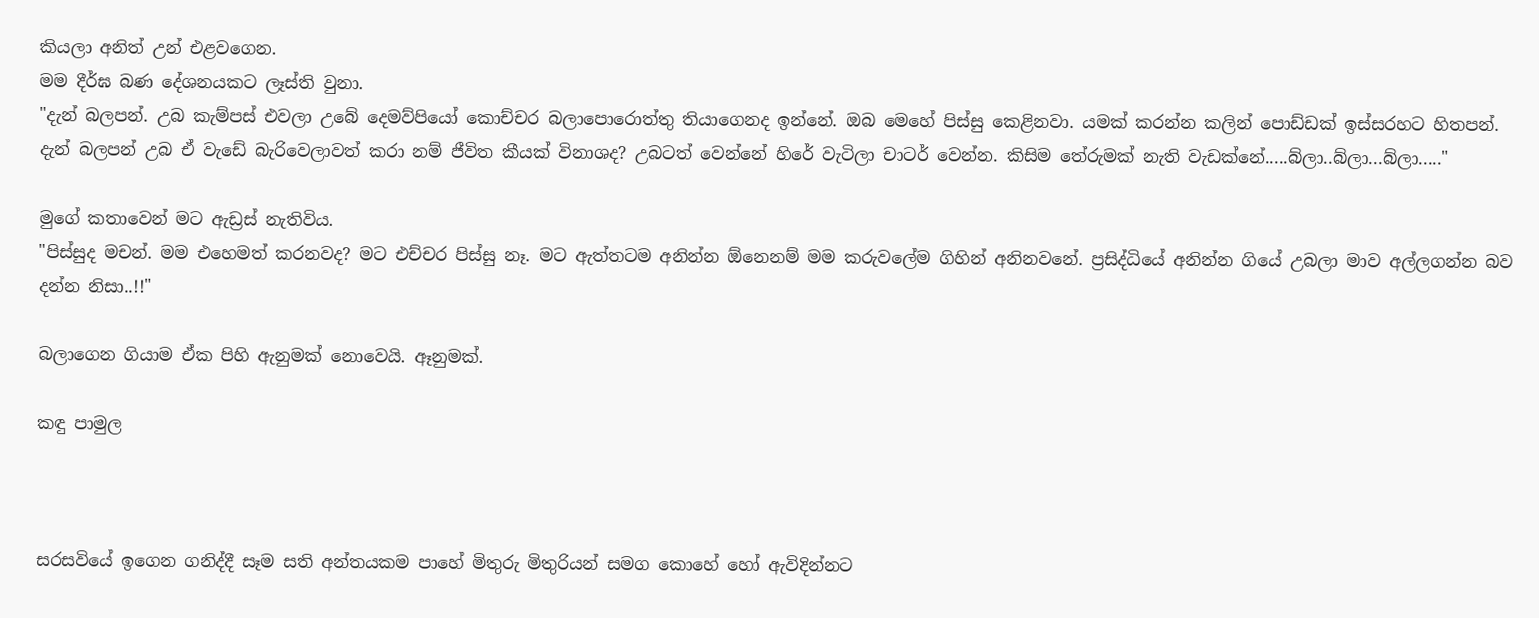කියලා අනිත් උන් එළවගෙන.
මම දීර්ඝ බණ දේශනයකට ලෑස්ති වුනා.
"දැන් බලපන්. උබ කැම්පස් එවලා උබේ දෙමව්පියෝ කොච්චර බලාපොරොත්තු තියාගෙනද ඉන්නේ. ඔබ මෙහේ පිස්සු කෙළිනවා. යමක් කරන්න කලින් පොඩ්ඩක් ඉස්සරහට හිතපන්. දැන් බලපන් උබ ඒ වැඩේ බැරිවෙලාවත් කරා නම් ජීවිත කීයක් විනාශද? උබටත් වෙන්නේ හිරේ වැටිලා චාටර් වෙන්න. කිසිම තේරුමක් නැති වැඩක්නේ.....බ්ලා..බ්ලා...බ්ලා....."

මුගේ කතාවෙන් මට ඇඩ්‍රස් නැතිවිය.
"පිස්සුද මචන්. මම එහෙමත් කරනවද? මට එච්චර පිස්සු නෑ. මට ඇත්තටම අනින්න ඕනෙනම් මම කරුවලේම ගිහින් අනිනවනේ. ප්‍රසිද්ධියේ අනින්න ගියේ උබලා මාව අල්ලගන්න බව දන්න නිසා..!!"

බලාගෙන ගියාම ඒක පිහි ඇනුමක් නොවෙයි. ඈනුමක්.

කඳු පාමුල



සරසවියේ ඉගෙන ගනිද්දී සෑම සති අන්තයකම පාහේ මිතුරු මිතුරියන් සමග කොහේ හෝ ඇවිදින්නට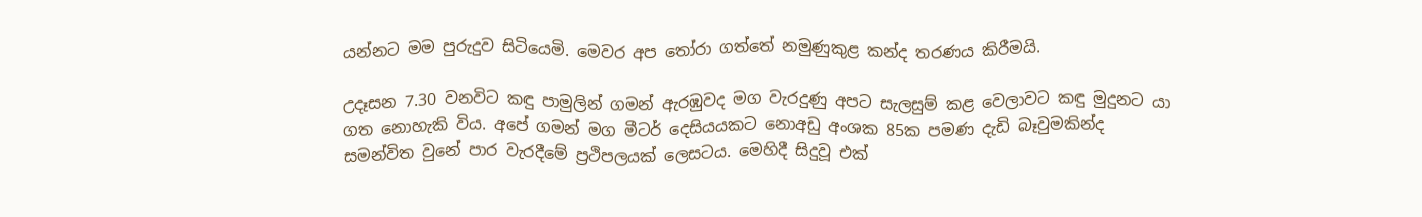යන්නට මම පුරුදුව සිටියෙමි. මෙවර අප තෝරා ගත්තේ නමුණුකුළ කන්ද තරණය කිරීමයි.

උදෑසන 7.30 වනවිට කඳු පාමුලින් ගමන් ඇරඹුවද මග වැරදුණු අපට සැලසුම් කළ වෙලාවට කඳු මුදුනට යා ගත නොහැකි විය. අපේ ගමන් මග මීටර් දෙසියයකට නොඅඩු අංශක 85ක පමණ දැඩි බෑවුමකින්ද සමන්විත වුනේ පාර වැරදීමේ ප්‍රථිපලයක් ලෙසටය. මෙහිදී සිදුවූ එක්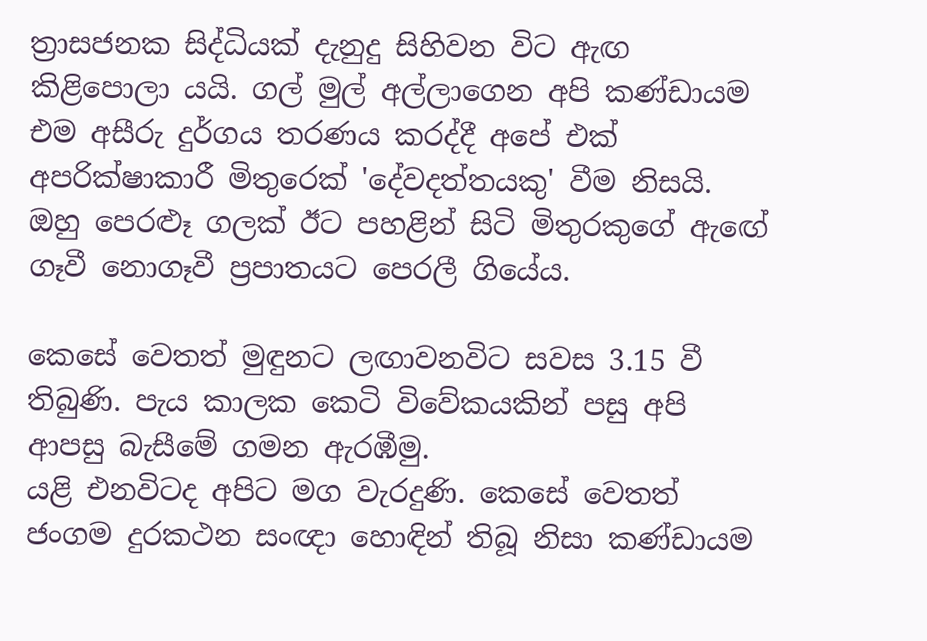ත්‍රාසජනක සිද්ධියක් දැනුදු සිහිවන විට ඇඟ කිළිපොලා යයි. ගල් මුල් අල්ලාගෙන අපි කණ්ඩායම එම අසීරු දුර්ගය තරණය කරද්දී අපේ එක් අපරික්ෂාකාරී මිතුරෙක් 'දේවදත්තයකු' වීම නිසයි. ඔහු පෙරළූ ගලක් ඊට පහළින් සිටි මිතුරකුගේ ඇඟේ ගෑවී නොගෑවී ප්‍රපාතයට පෙරලී ගියේය.

කෙසේ වෙතත් මුඳුනට ලඟාවනවිට සවස 3.15 වී තිබුණි. පැය කාලක කෙටි විවේකයකින් පසු අපි ආපසු බැසීමේ ගමන ඇරඹීමු.
යළි එනවිටද අපිට මග වැරදුණි. කෙසේ වෙතත් ජංගම දුරකථන සංඥා හොඳින් තිබූ නිසා කණ්ඩායම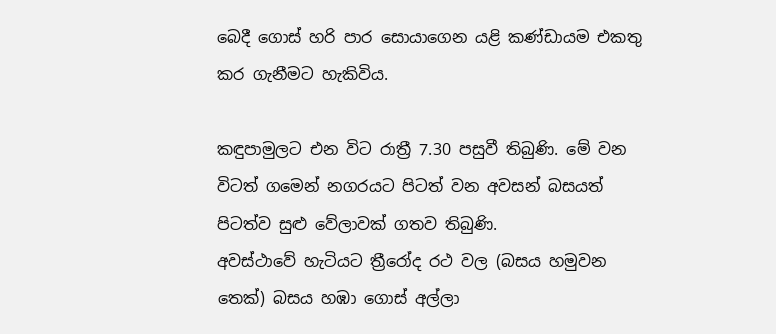බෙදී ගොස් හරි පාර සොයාගෙන යළි කණ්ඩායම එකතු කර ගැනීමට හැකිවිය.

කඳුපාමුලට එන විට රාත්‍රී 7.30 පසුවී තිබුණි. මේ වන විටත් ගමෙන් නගරයට පිටත් වන අවසන් බසයත් පිටත්ව සුළු වේලාවක් ගතව තිබුණි.
අවස්ථාවේ හැටියට ත්‍රීරෝද රථ වල (බසය හමුවන තෙක්) බසය හඹා ගොස් අල්ලා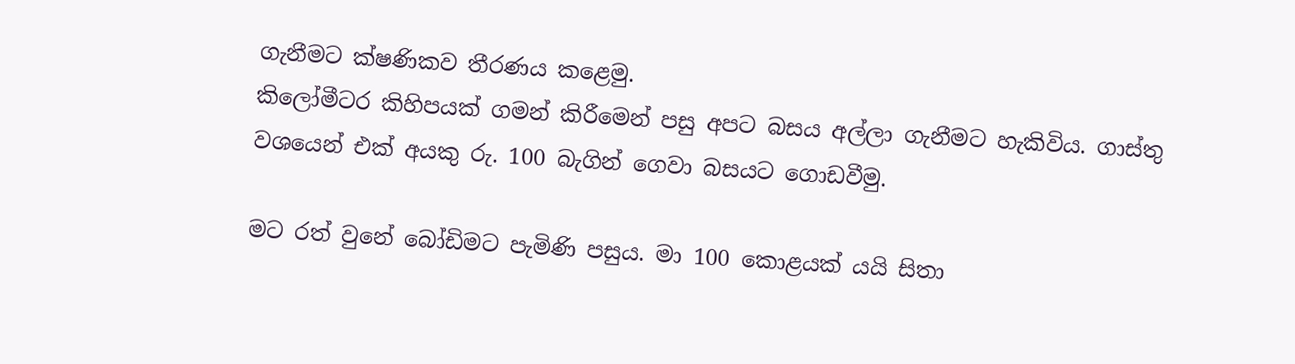ගැනීමට ක්ෂණිකව තීරණය කළෙමු.
කිලෝමීටර කිහිපයක් ගමන් කිරීමෙන් පසු අපට බසය අල්ලා ගැනීමට හැකිවිය. ගාස්තු වශයෙන් එක් අයකු රු. 100 බැගින් ගෙවා බසයට ගොඩවීමු.

මට රත් වුනේ බෝඩිමට පැමිණි පසුය. මා 100 කොළයක් යයි සිතා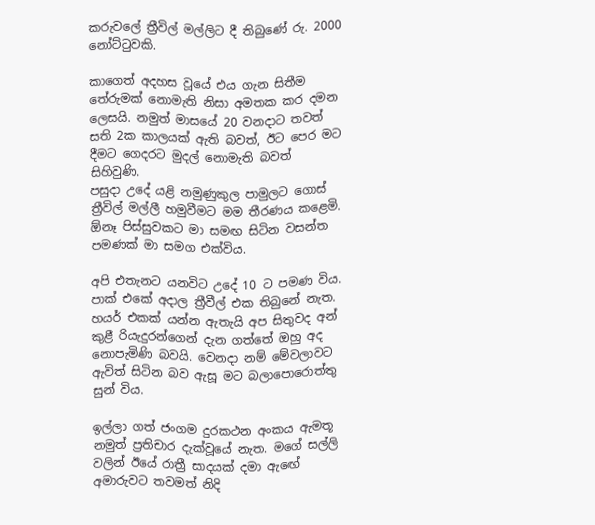කරුවලේ ත්‍රීවිල් මල්ලිට දී තිබුණේ රු. 2000 නෝට්ටුවකි.

කාගෙත් අදහස වූයේ එය ගැන සිතීම තේරුමක් නොමැති නිසා අමතක කර දමන ලෙසයි. නමුත් මාසයේ 20 වනදාට තවත් සති 2ක කාලයක් ඇති බවත්, ඊට පෙර මට දීමට ගෙදරට මුදල් නොමැති බවත් සිහිවුණි.
පසුදා උදේ යළි නමුණුකුල පාමුලට ගොස් ත්‍රීවිල් මල්ලී හමුවීමට මම තීරණය කළෙමි. ඕනෑ පිස්සුවකට මා සමඟ සිටින වසන්ත පමණක් මා සමග එක්විය.

අපි එතැනට යනවිට උදේ 10 ට පමණ විය. පාක් එකේ අදාල ත්‍රීවීල් එක තිබුනේ නැත. හයර් එකක් යන්න ඇතැයි අප සිතුවද අන් කුළී රියැදුරන්ගෙන් දැන ගත්තේ ඔහු අද නොපැමිණි බවයි. වෙනදා නම් මේවලාවට ඇවිත් සිටින බව ඇසූ මට බලාපොරොත්තු සුන් විය.

ඉල්ලා ගත් ජංගම දුරකථන අංකය ඇමතූ නමුත් ප්‍රතිචාර දැක්වූයේ නැත. මගේ සල්ලි වලින් ඊයේ රාත්‍රී සාදයක් දමා ඇඟේ අමාරුවට තවමත් නිදි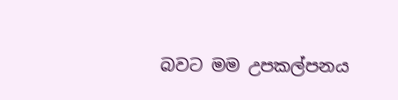බවට මම උපකල්පනය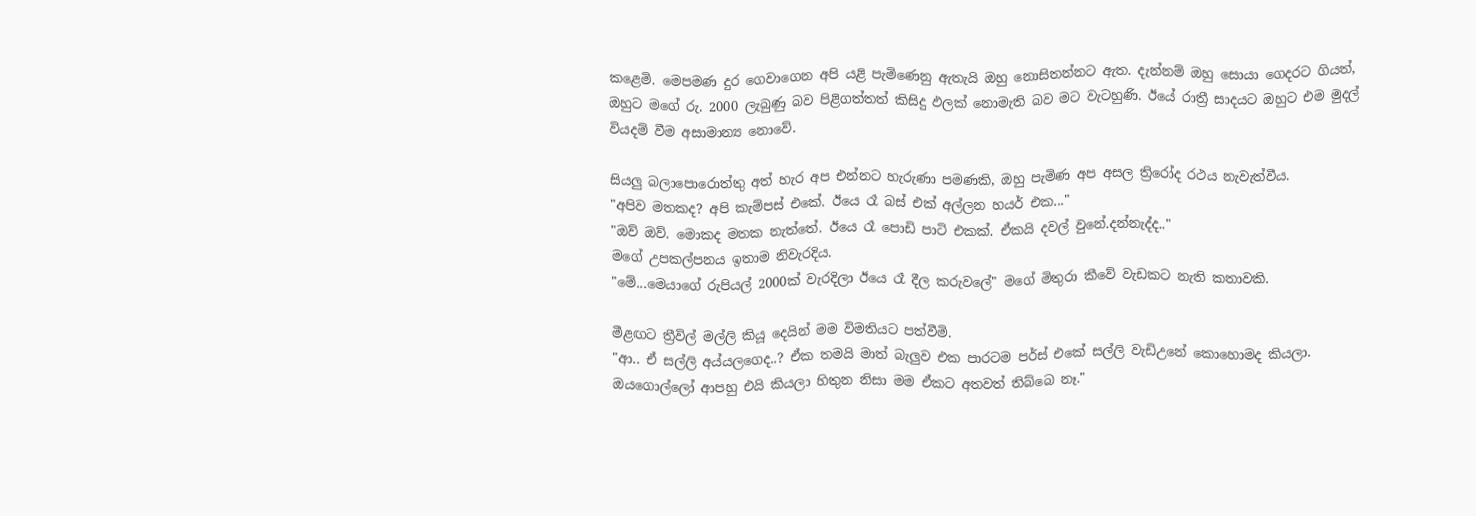කළෙමි. මෙපමණ දුර ගෙවාගෙන අපි යළි පැමිණෙනු ඇතැයි ඔහු නොසිතන්නට ඇත. දැන්නම් ඔහු සොයා ගෙදරට ගියත්, ඔහුට මගේ රු. 2000 ලැබුණු බව පිළිගත්තත් කිසිදු ඵලක් නොමැති බව මට වැටහුණි. ඊයේ රාත්‍රී සාදයට ඔහුට එම මුදල් වියදම් වීම අසාමාන්‍ය නොවේ.

සියලු බලාපොරොත්තු අත් හැර අප එන්නට හැරුණා පමණකි, ඔහු පැමිණ අප අසල ත්‍රිරෝද රථය නැවැත්වීය.
"අපිව මතකද? අපි කැම්පස් එකේ. ඊයෙ රෑ බස් එක් අල්ලන හයර් එක..."
"ඔව් ඔව්. මොකද මතක නැත්තේ. ඊයෙ රෑ පොඩි පාටි එකක්. ඒකයි දවල් වුනේ.දන්නැද්ද.."
මගේ උපකල්පනය ඉතාම නිවැරදිය.
"මේ...මෙයාගේ රුපියල් 2000ක් වැරදිලා ඊයෙ රෑ දීල කරුවලේ" මගේ මිතුරා කීවේ වැඩකට නැති කතාවකි.

මීළඟට ත්‍රීවිල් මල්ලි කියූ දෙයින් මම විමතියට පත්වීමි.
"ආ.. ඒ සල්ලි අය්යලගෙද..? ඒක තමයි මාත් බැලුව එක පාරටම පර්ස් එකේ සල්ලි වැඩිඋනේ කොහොමද කියලා. ඔයගොල්ලෝ ආපහු එයි කියලා හිතුන නිසා මම ඒකට අතවත් තිබ්බෙ නෑ."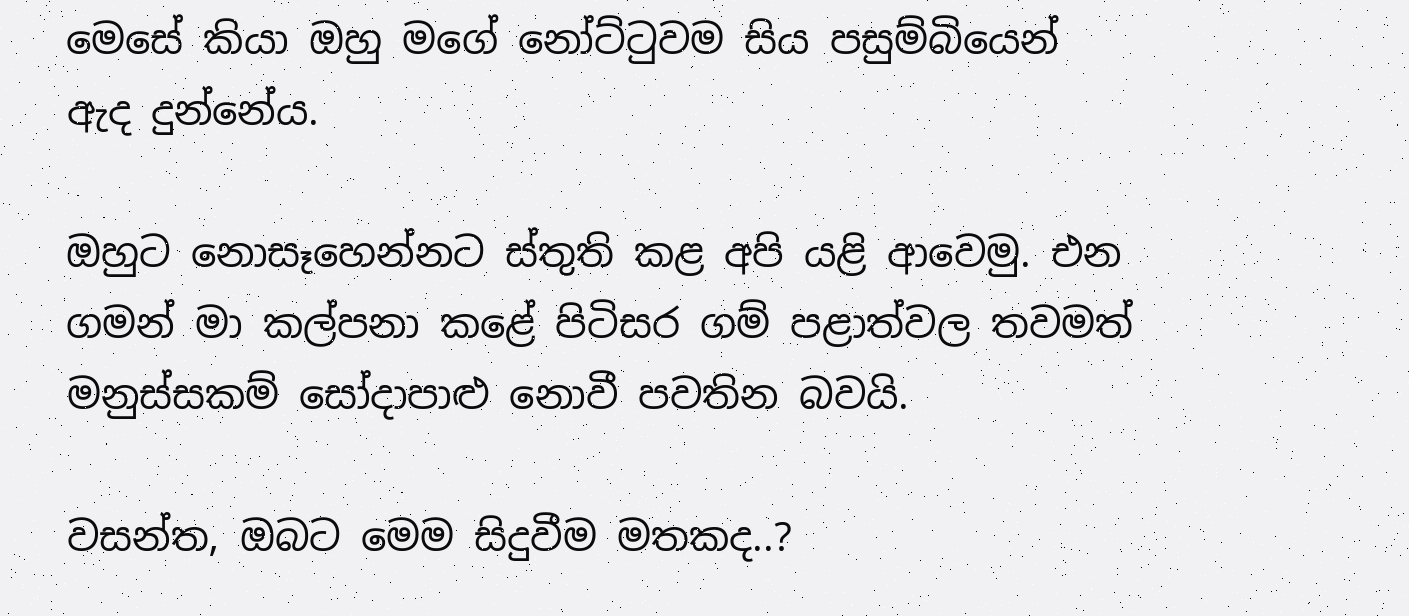මෙසේ කියා ඔහු මගේ නෝට්ටුවම සිය පසුම්බියෙන් ඇද දුන්නේය.

ඔහුට නොසෑහෙන්නට ස්තුති කළ අපි යළි ආවෙමු. එන ගමන් මා කල්පනා කළේ පිටිසර ගම් පළාත්වල තවමත් මනුස්සකම් සෝදාපාළු නොවී පවතින බවයි.

වසන්ත, ඔබට මෙම සිදුවීම මතකද..?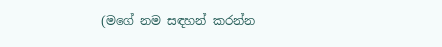(මගේ නම සඳහන් කරන්න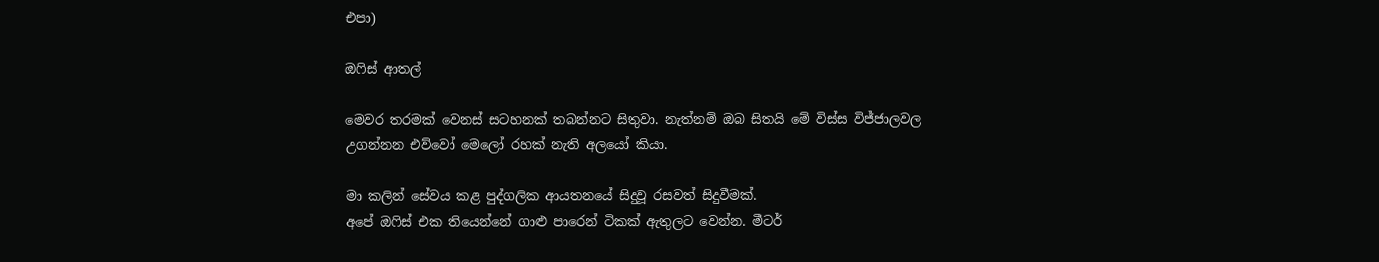එපා)

ඔෆිස් ආතල්

මෙවර තරමක් වෙනස් සටහනක් තබන්නට සිතුවා. නැත්නම් ඔබ සිතයි මේ විස්ස විජ්ජාලවල උගන්නන එව්වෝ මෙලෝ රහක් නැති අලයෝ කියා.

මා කලින් සේවය කළ පුද්ගලික ආයතනයේ සිදුවූ රසවත් සිදුවීමක්.
අපේ ඔෆිස් එක තියෙන්නේ ගාළු පාරෙන් ටිකක් ඇතුලට වෙන්න. මීටර්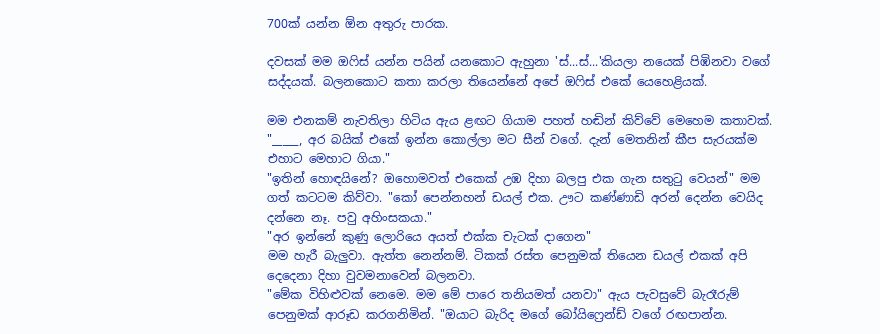700ක් යන්න ඕන අතුරු පාරක.

දවසක් මම ඔෆිස් යන්න පයින් යනකොට ඇහුනා 'ස්...ස්...'කියලා නයෙක් පිඹිනවා වගේ සද්දයක්. බලනකොට කතා කරලා තියෙන්නේ අපේ ඔෆිස් එකේ යෙහෙළියක්.

මම එනකම් නැවතිලා හිටිය ඇය ළඟට ගියාම පහත් හඬින් කිව්වේ මෙහෙම කතාවක්. "_____, අර බයික් එකේ ඉන්න කොල්ලා මට සීන් වගේ. දැන් මෙතනින් කීප සැරයක්ම එහාට මෙහාට ගියා."
"ඉතින් හොඳයිනේ? ඔහොමවත් එකෙක් උඹ දිහා බලපු එක ගැන සතුටු වෙයන්" මම ගත් කටටම කිව්වා. "කෝ පෙන්නහන් ඩයල් එක. ඌට කණ්ණාඩි අරන් දෙන්න වෙයිද දන්නෙ නෑ. පවු අහිංසකයා."
"අර ඉන්නේ කුණු ලොරියෙ අයත් එක්ක චැටක් දාගෙන"
මම හැරී බැලුවා. ඇත්ත නෙන්නම්. ටිකක් රස්ත පෙනුමක් තියෙන ඩයල් එකක් අපි දෙදෙනා දිහා වුවමනාවෙන් බලනවා.
"මේක විහිළුවක් නෙමෙ. මම මේ පාරෙ තනියමත් යනවා" ඇය පැවසුවේ බැරෑරුම් පෙනුමක් ආරූඩ කරගනිමින්. "ඔයාට බැරිද මගේ බෝයිෆ්‍රෙන්ඩ් වගේ රඟපාන්න.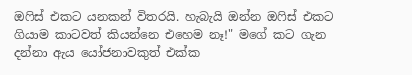ඔෆිස් එකට යනකන් විතරයි. හැබැයි ඔන්න ඔෆිස් එකට ගියාම කාටවත් කියන්නෙ එහෙම නෑ!" මගේ කට ගැන දන්නා ඇය යෝජනාවකුත් එක්ක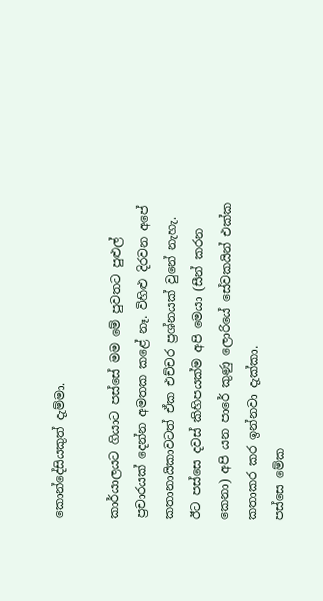කොන්දේසියකුත් දැම්මා.

කාර්යාලයට ගියාට පස්සේ මම මේ පුවතට පුළුල් ප්‍රචාරයක් දෙන්න අමතක කළේ නෑ. විහිළු දිරවන අපේ කතානායිකාවටත් ඒක එච්චර ප්‍රශ්නයක් වුනේ නැහැ.
ඊට පස්සෙ දවස් කිහිපයක්ම අපි මෙයා (සීන් කරන කෙනා) අපි යන පාරේ කුණු ලොරියේ සේවකයින් එක්ක කතාකර කර ඉන්නවා දැක්කා.
පස්සෙ මේක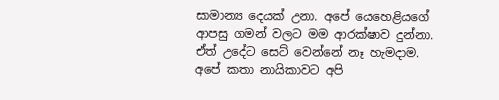සාමාන්‍ය දෙයක් උනා. අපේ යෙහෙළියගේ ආපසු ගමන් වලට මම ආරක්ෂාව දුන්නා. ඒත් උදේට සෙට් වෙන්නේ නෑ හැමදාම.
අපේ කතා නායිකාවට අපි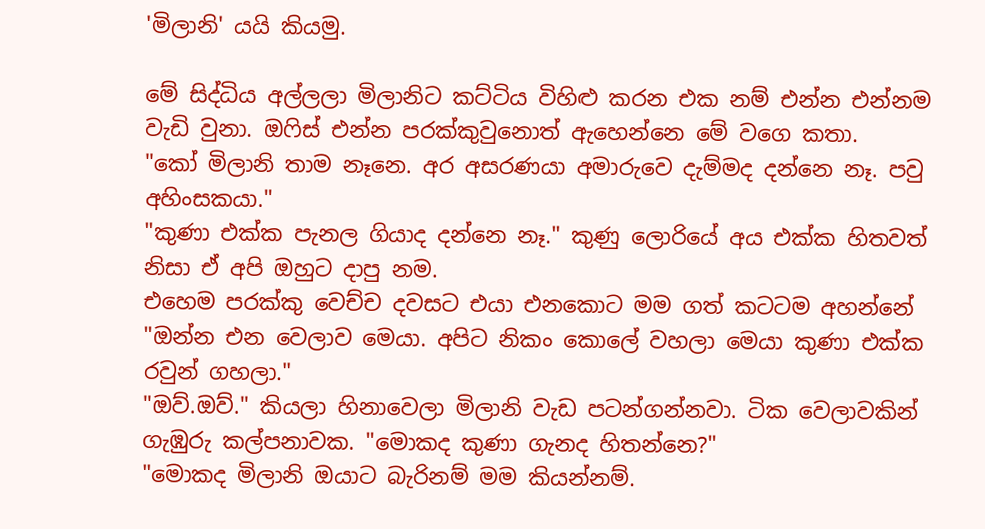'මිලානි' යයි කියමු.

මේ සිද්ධිය අල්ලලා මිලානිට කට්ටිය විහිළු කරන එක නම් එන්න එන්නම වැඩි වුනා. ඔෆිස් එන්න පරක්කුවුනොත් ඇහෙන්නෙ මේ වගෙ කතා.
"කෝ මිලානි තාම නෑනෙ. අර අසරණයා අමාරුවෙ දැම්මද දන්නෙ නෑ. පවු අහිංසකයා."
"කුණා එක්ක පැනල ගියාද දන්නෙ නෑ." කුණු ලොරියේ අය එක්ක හිතවත් නිසා ඒ අපි ඔහුට දාපු නම.
එහෙම පරක්කු වෙච්ච දවසට එයා එනකොට මම ගත් කටටම අහන්නේ "ඔන්න එන වෙලාව මෙයා. අපිට නිකං කොලේ වහලා මෙයා කුණා එක්ක රවුන් ගහලා."
"ඔව්.ඔව්." කියලා හිනාවෙලා මිලානි වැඩ පටන්ගන්නවා. ටික වෙලාවකින් ගැඹුරු කල්පනාවක. "මොකද කුණා ගැනද හිතන්නෙ?"
"මොකද මිලානි ඔයාට බැරිනම් මම කියන්නම්.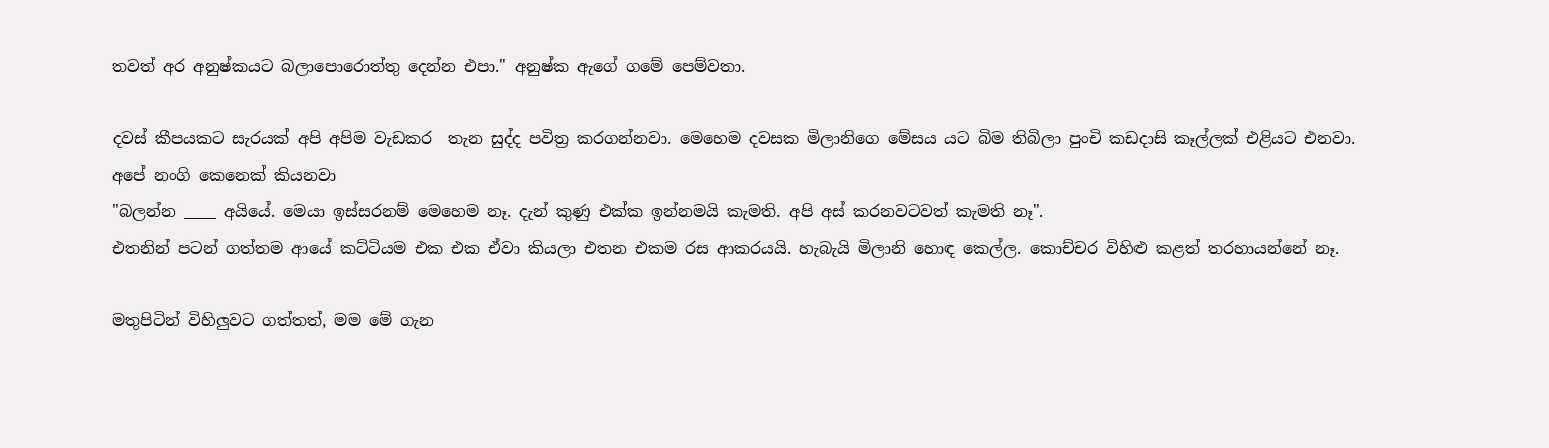තවත් අර අනුෂ්කයට බලාපොරොත්තු දෙන්න එපා." අනුෂ්ක ඇගේ ගමේ පෙම්වතා.

දවස් කීපයකට සැරයක් අපි අපිම වැඩකර  තැන සුද්ද පවිත්‍ර කරගන්නවා. මෙහෙම දවසක මිලානිගෙ මේසය යට බිම තිබිලා පුංචි කඩදාසි කෑල්ලක් එළියට එනවා.
අපේ නංගි කෙනෙක් කියනවා
"බලන්න ____ අයියේ. මෙයා ඉස්සරනම් මෙහෙම නෑ. දැන් කුණු එක්ක ඉන්නමයි කැමති. අපි අස් කරනවටවත් කැමති නෑ".
එතනින් පටන් ගත්තම ආයේ කට්ටියම එක එක ඒවා කියලා එතන එකම රස ආකරයයි. හැබැයි මිලානි හොඳ කෙල්ල. කොච්චර විහිළු කළත් තරහායන්නේ නෑ.

මතුපිටින් විහිලුවට ගත්තත්, මම මේ ගැන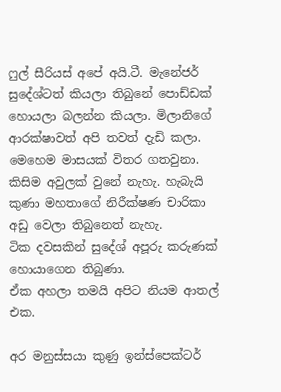ෆුල් සීරියස් අපේ අයි.ටී. මැනේජර් සුදේශ්ටත් කියලා තිබුනේ පොඩ්ඩක් හොයලා බලන්න කියලා. මිලානිගේ ආරක්ෂාවත් අපි තවත් දැඩි කලා.
මෙහෙම මාසයක් විතර ගතවුනා. කිසිම අවුලක් වුනේ නැහැ. හැබැයි කුණා මහතාගේ නිරීක්ෂණ චාරිකා අඩු වෙලා තිබුනෙත් නැහැ.
ටික දවසකින් සුදේශ් අපූරු කරුණක් හොයාගෙන තිබුණා.
ඒක අහලා තමයි අපිට නියම ආතල් එක.

අර මනුස්සයා කුණු ඉන්ස්පෙක්ටර්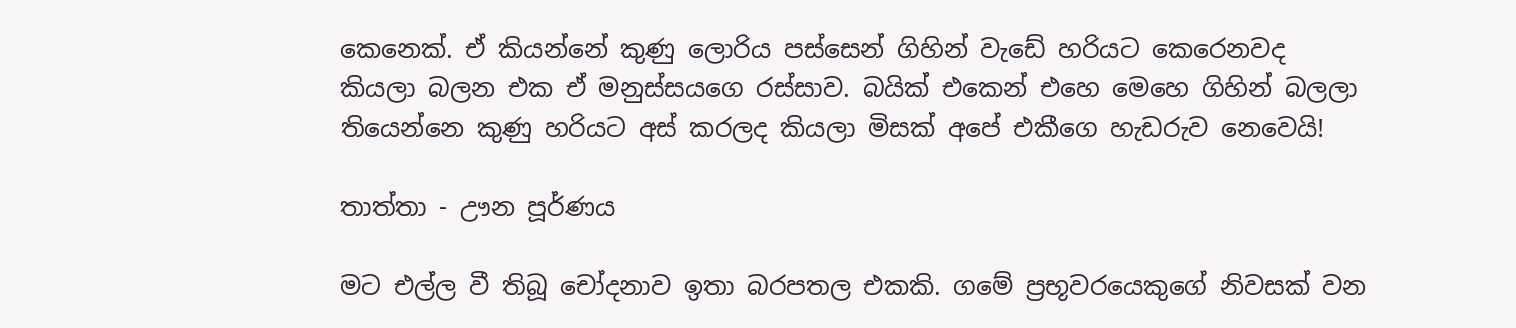කෙනෙක්. ඒ කියන්නේ කුණු ලොරිය පස්සෙන් ගිහින් වැඩේ හරියට කෙරෙනවද කියලා බලන එක ඒ මනුස්සයගෙ රස්සාව. බයික් එකෙන් එහෙ මෙහෙ ගිහින් බලලා තියෙන්නෙ කුණු හරියට අස් කරලද කියලා මිසක් අපේ එකීගෙ හැඩරුව නෙවෙයි!

තාත්තා - ඌන පූර්ණය

මට එල්ල වී තිබූ චෝදනාව ඉතා බරපතල එකකි. ගමේ ප්‍රභූවරයෙකුගේ නිවසක් වන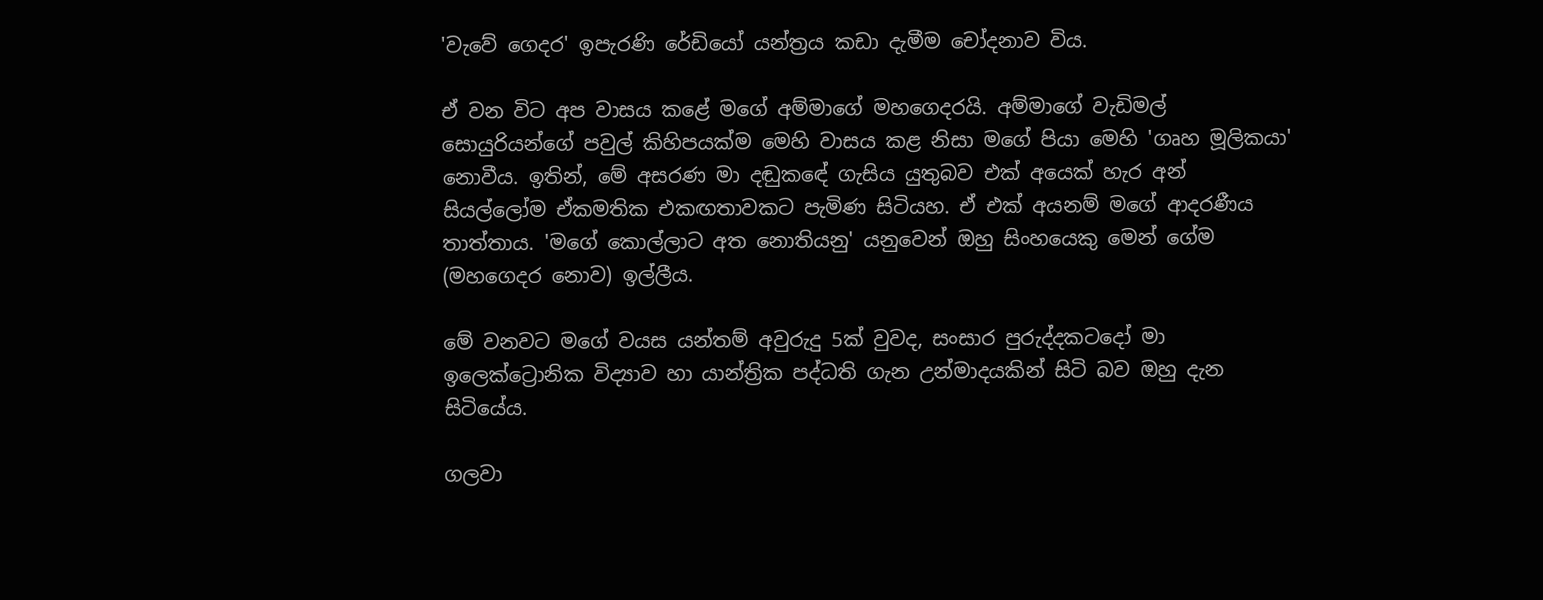'වැවේ ගෙදර' ඉපැරණි රේඩියෝ යන්ත්‍රය කඩා දැමීම චෝදනාව විය.

ඒ වන විට අප වාසය කළේ මගේ අම්මාගේ මහගෙදරයි. අම්මාගේ වැඩිමල් සොයුරියන්ගේ පවුල් කිහිපයක්ම මෙහි වාසය කළ නිසා මගේ පියා මෙහි 'ගෘහ මූලිකයා' නොවීය. ඉතින්, මේ අසරණ මා දඬුකඳේ ගැසිය යුතුබව එක් අයෙක් හැර අන් සියල්ලෝම ඒකමතික එකඟතාවකට පැමිණ සිටියහ. ඒ එක් අයනම් මගේ ආදරණීය තාත්තාය. 'මගේ කොල්ලාට අත නොතියනු' යනුවෙන් ඔහු සිංහයෙකු මෙන් ගේම (මහගෙදර නොව) ඉල්ලීය.

මේ වනවට මගේ වයස යන්තම් අවුරුදු 5ක් වුවද, සංසාර පුරුද්දකටදෝ මා ඉලෙක්ට්‍රොනික විද්‍යාව හා යාන්ත්‍රික පද්ධති ගැන උන්මාදයකින් සිටි බව ඔහු දැන සිටියේය.

ගලවා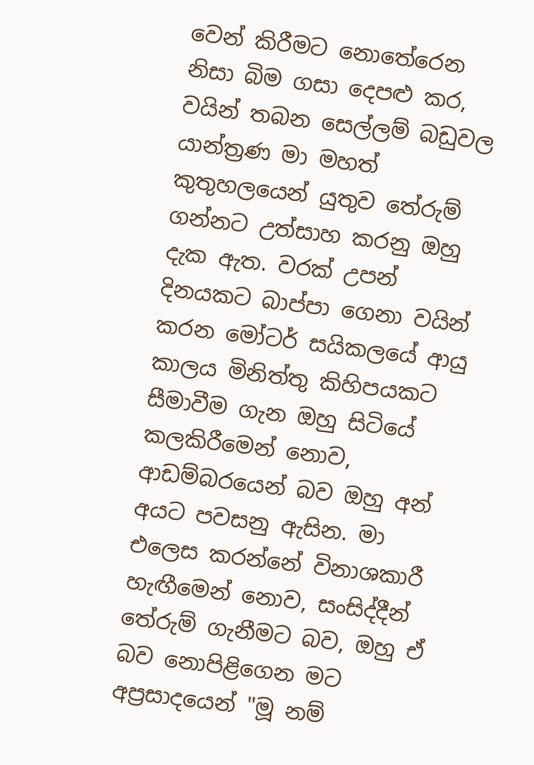වෙන් කිරීමට නොතේරෙන නිසා බිම ගසා දෙපළු කර, වයින් තබන සෙල්ලම් බඩුවල යාන්ත්‍රණ මා මහත් කුතුහලයෙන් යුතුව තේරුම් ගන්නට උත්සාහ කරනු ඔහු දැක ඇත. වරක් උපන් දිනයකට බාප්පා ගෙනා වයින් කරන මෝටර් සයිකලයේ ආයු කාලය මිනිත්තු කිහිපයකට සීමාවීම ගැන ඔහු සිටියේ කලකිරීමෙන් නොව, ආඩම්බරයෙන් බව ඔහු අන් අයට පවසනු ඇසින. මා එලෙස කරන්නේ විනාශකාරී හැඟීමෙන් නොව, සංසිද්දීන් තේරුම් ගැනීමට බව, ඔහු ඒ බව නොපිළිගෙන මට අප්‍රසාදයෙන් "මූ නම්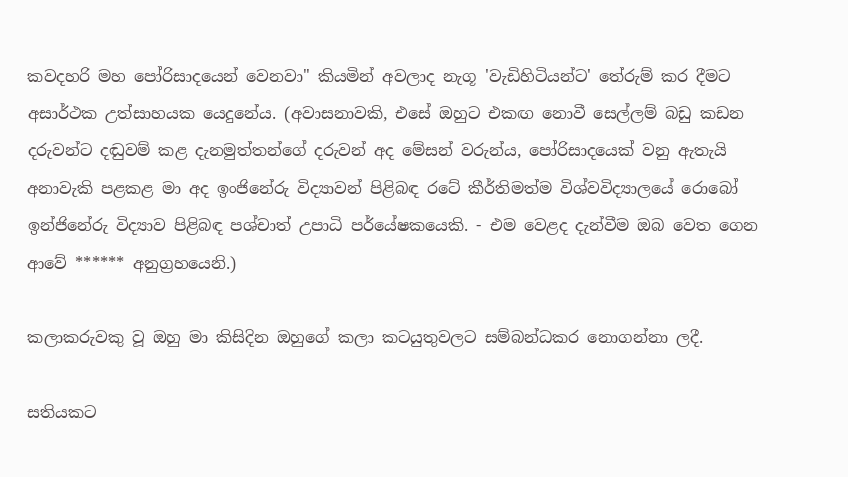කවදහරි මහ පෝරිසාදයෙන් වෙනවා" කියමින් අවලාද නැගූ 'වැඩිහිටියන්ට' තේරුම් කර දීමට අසාර්ථක උත්සාහයක යෙදුනේය. (අවාසනාවකි, එසේ ඔහුට එකඟ නොවී සෙල්ලම් බඩු කඩන දරුවන්ට දඬුවම් කළ දැනමුත්තන්ගේ දරුවන් අද මේසන් වරුන්ය, පෝරිසාදයෙක් වනු ඇතැයි අනාවැකි පළකළ මා අද ඉංජිනේරු විද්‍යාවන් පිළිබඳ රටේ කීර්තිමත්ම විශ්වවිද්‍යාලයේ රොබෝ ඉන්ජිනේරු විද්‍යාව පිළිබඳ පශ්චාත් උපාධි පර්යේෂකයෙකි. - එම වෙළද දැන්වීම ඔබ වෙත ගෙන ආවේ ****** අනුග්‍රහයෙනි.)

කලාකරුවකු වූ ඔහු මා කිසිදින ඔහුගේ කලා කටයුතුවලට සම්බන්ධකර නොගන්නා ලදී.

සතියකට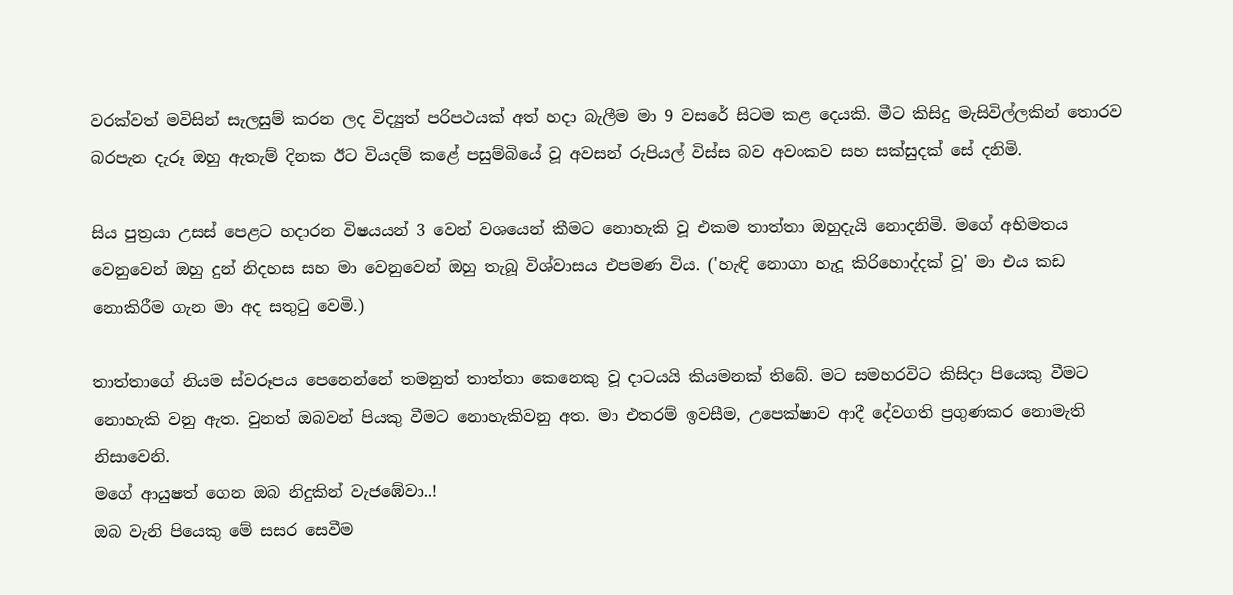වරක්වත් මවිසින් සැලසුම් කරන ලද විද්‍යුත් පරිපථයක් අත් හදා බැලීම මා 9 වසරේ සිටම කළ දෙයකි. මීට කිසිදු මැසිවිල්ලකින් තොරව බරපැන දැරූ ඔහු ඇතැම් දිනක ඊට වියදම් කළේ පසුම්බියේ වූ අවසන් රුපියල් විස්ස බව අවංකව සහ සක්සුදක් සේ දනිමි.

සිය පුත්‍රයා උසස් පෙළට හදාරන විෂයයන් 3 වෙන් වශයෙන් කීමට නොහැකි වූ එකම තාත්තා ඔහුදැයි නොදනිමි. මගේ අභිමතය වෙනුවෙන් ඔහු දුන් නිදහස සහ මා වෙනුවෙන් ඔහු තැබූ විශ්වාසය එපමණ විය. ('හැඳි නොගා හැදූ කිරිහොද්දක් වූ' මා එය කඩ නොකිරීම ගැන මා අද සතුටු වෙමි.)

තාත්තාගේ නියම ස්වරූපය පෙනෙන්නේ තමනුත් තාත්තා කෙනෙකු වූ දාටයයි කියමනක් තිබේ. මට සමහරවිට කිසිදා පියෙකු වීමට නොහැකි වනු ඇත. වුනත් ඔබවන් පියකු වීමට නොහැකිවනු අත. මා එතරම් ඉවසීම, උපෙක්ෂාව ආදී දේවගති ප්‍රගුණකර නොමැති නිසාවෙනි.
මගේ ආයුෂත් ගෙන ඔබ නිදුකින් වැජඹේවා..!
ඔබ වැනි පියෙකු මේ සසර සෙවීම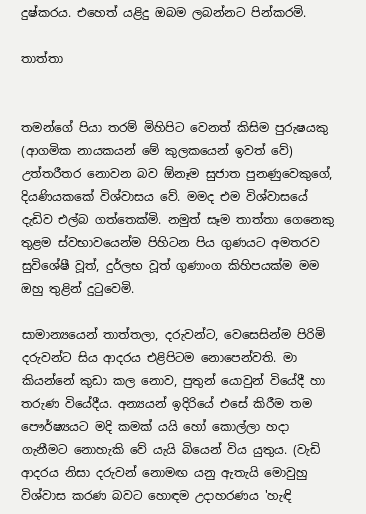දුෂ්කරය. එහෙත් යළිදු ඔබම ලබන්නට පින්කරමි.

තාත්තා


තමන්ගේ පියා තරම් මිහිපිට වෙනත් කිසිම පුරුෂයකු (ආගමික නායකයන් මේ කුලකයෙන් ඉවත් වේ) උත්තරීතර නොවන බව ඕනෑම සුජාත පුනණුවෙකුගේ, දියණියකකේ විශ්වාසය වේ. මමද එම විශ්වාසයේ දැඩිව එල්බ ගත්තෙක්මි. නමුත් සෑම තාත්තා ගෙනෙකු තුළම ස්වභාවයෙන්ම පිහිටන පිය ගුණයට අමතරව සුවිශේෂී වූත්, දුර්ලභ වූත් ගුණාංග කිහිපයක්ම මම ඔහු තුළින් දුටුවෙමි.

සාමාන්‍යයෙන් තාත්තලා, දරුවන්ට, වෙසෙසින්ම පිරිමි දරුවන්ට සිය ආදරය එළිපිටම නොපෙන්වති. මා කියන්නේ කුඩා කල නොව, පුතුන් යොවුන් වියේදී හා තරුණ වියේදීය. අන්‍යයන් ඉදිරියේ එසේ කිරීම තම පෞර්ෂ්‍යයට මදි කමක් යයි හෝ කොල්ලා හදා ගැනීමට නොහැකි වේ යැයි බියෙන් විය යුතුය. (වැඩි ආදරය නිසා දරුවන් නොමඟ යනු ඇතැයි මොවුහු විශ්වාස කරණ බවට හොඳම උදාහරණය 'හැඳි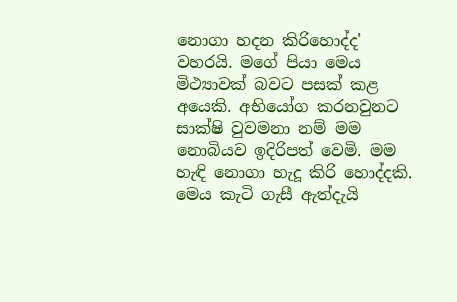නොගා හදන කිරිහොද්ද' වහරයි. මගේ පියා මෙය මිථ්‍යාවක් බවට පසක් කළ අයෙකි. අභියෝග කරනවුනට සාක්ෂි වුවමනා නම් මම නොබියව ඉදිරිපත් වෙමි. මම හැඳි නොගා හැදූ කිරි හොද්දකි. මෙය කැටි ගැසී ඇත්දැයි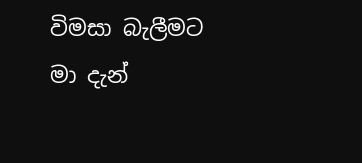විමසා බැලීමට මා දැන්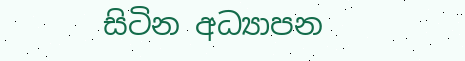සිටින අධ්‍යාපන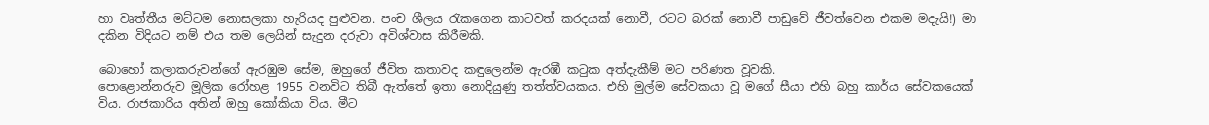හා වෘත්තීය මට්ටම නොසලකා හැරියද පුළුවන. පංච ශීලය රැකගෙන කාටවත් කරදයක් නොවී, රටට බරක් නොවී පාඩුවේ ජීවත්වෙන එකම මදැයි!) මා දකින විදියට නම් එය තම ලෙයින් සැදුන දරුවා අවිශ්වාස කිරීමකි.

බොහෝ කලාකරුවන්ගේ ඇරඹුම සේම, ඔහුගේ ජීවිත කතාවද කඳුලෙන්ම ඇරඹී කටුක අත්දැකීම් මට පරිණත වූවකි.
පොළොන්නරුව මූලික රෝහළ 1955 වනවිට තිබී ඇත්තේ ඉතා නොදියුණු තත්ත්වයකය. එහි මුල්ම සේවකයා වූ මගේ සීයා එහි බහු කාර්ය සේවකයෙක් විය. රාජකාරිය අතින් ඔහු කෝකියා විය. මීට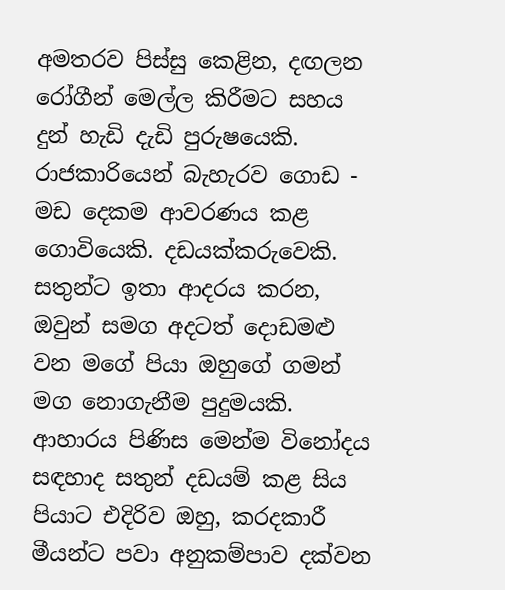අමතරව පිස්සු කෙළින, දඟලන රෝගීන් මෙල්ල කිරීමට සහය දුන් හැඩි දැඩි පුරුෂයෙකි. රාජකාරියෙන් බැහැරව ගොඩ - මඩ දෙකම ආවරණය කළ ගොවියෙකි. දඩයක්කරුවෙකි. සතුන්ට ඉතා ආදරය කරන, ඔවුන් සමග අදටත් දොඩමළු වන මගේ පියා ඔහුගේ ගමන් මග නොගැනීම පුදුමයකි. ආහාරය පිණිස මෙන්ම විනෝදය සඳහාද සතුන් දඩයම් කළ සිය පියාට එදිරිව ඔහු, කරදකාරී මීයන්ට පවා අනුකම්පාව දක්වන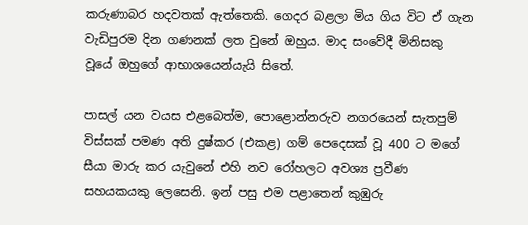කරුණාබර හදවතක් ඇත්තෙකි. ගෙදර බළලා මිය ගිය විට ඒ ගැන වැඩිපුරම දින ගණනක් ලත වුනේ ඔහුය. මාද සංවේදී මිනිසකු වූයේ ඔහුගේ ආභාශයෙන්යැයි සිතේ.

පාසල් යන වයස එළබෙත්ම, පොළොන්නරුව නගරයෙන් සැතපුම් විස්සක් පමණ අති දුෂ්කර (එකළ) ගම් පෙදෙසක් වූ 400 ට මගේ සීයා මාරු කර යැවුනේ එහි නව රෝහලට අවශ්‍ය ප්‍රවීණ සහයකයකු ලෙසෙනි. ඉන් පසු එම පළාතෙන් කුඹුරු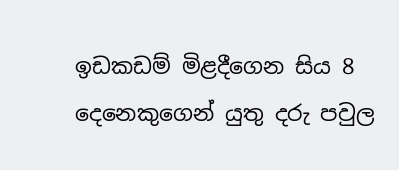ඉඩකඩම් මිළදීගෙන සිය 8 දෙනෙකුගෙන් යුතු දරු පවුල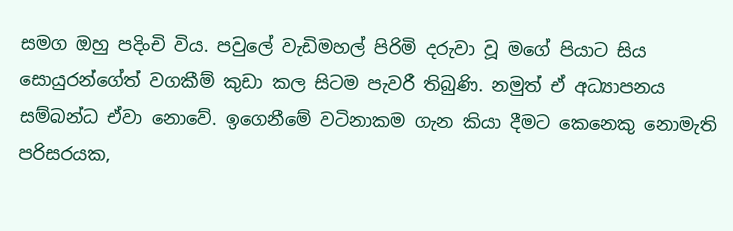සමග ඔහු පදිංචි විය. පවුලේ වැඩිමහල් පිරිමි දරුවා වූ මගේ පියාට සිය සොයුරන්ගේත් වගකීම් කුඩා කල සිටම පැවරී තිබුණි. නමුත් ඒ අධ්‍යාපනය සම්බන්ධ ඒවා නොවේ. ඉගෙනීමේ වටිනාකම ගැන කියා දීමට කෙනෙකු නොමැති පරිසරයක,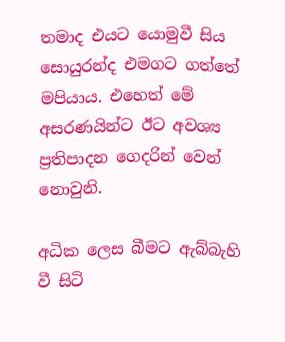තමාද එයට යොමුවී සිය සොයුරන්ද එමගට ගත්තේ මපියාය. එහෙත් මේ අසරණයින්ට ඊට අවශ්‍ය ප්‍රතිපාදන ගෙදරින් වෙන් නොවුනි.

අධික ලෙස බීමට ඇබ්බැහි වී සිටි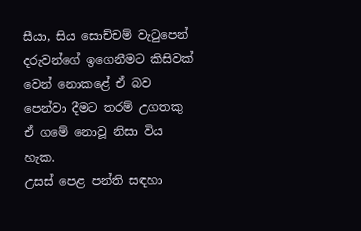සීයා, සිය සොච්චම් වැටුපෙන් දරුවන්ගේ ඉගෙනීමට කිසිවක් වෙන් නොකළේ ඒ බව පෙන්වා දීමට තරම් උගතකු ඒ ගමේ නොවූ නිසා විය හැක.
උසස් පෙළ පන්ති සඳහා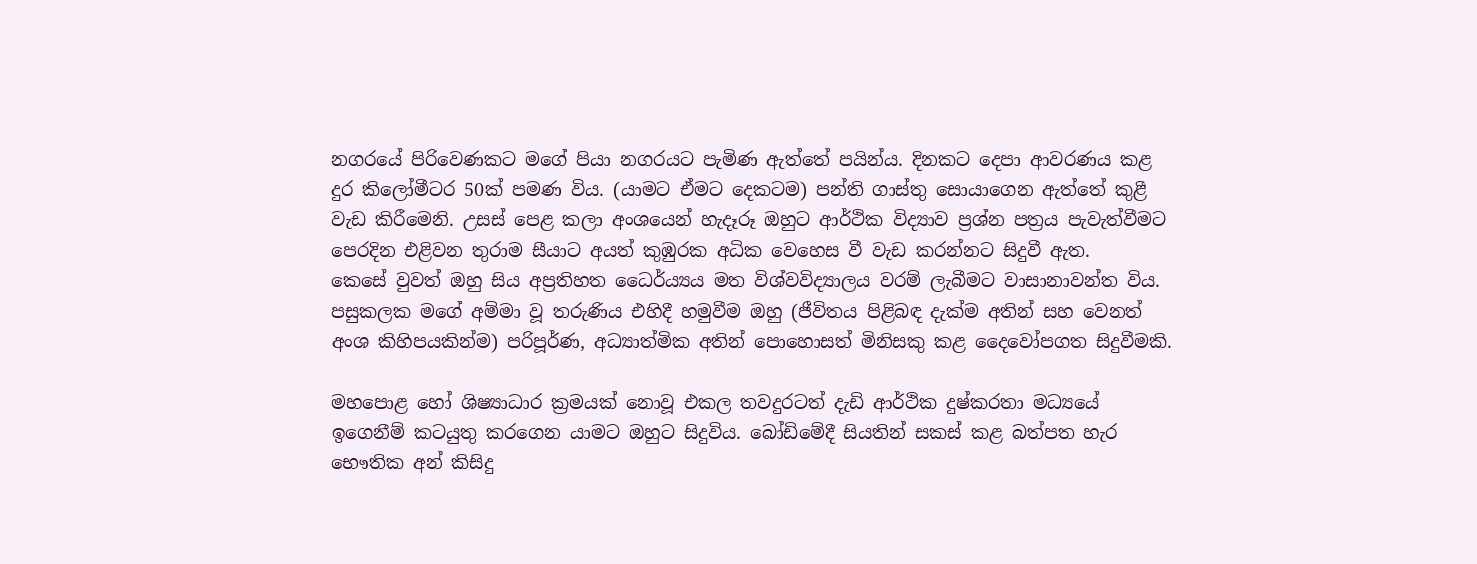නගරයේ පිරිවෙණකට මගේ පියා නගරයට පැමිණ ඇත්තේ පයින්ය. දිනකට දෙපා ආවරණය කළ දුර කිලෝමීටර 50ක් පමණ විය. (යාමට ඒමට දෙකටම) පන්ති ගාස්තු සොයාගෙන ඇත්තේ කුළී වැඩ කිරීමෙනි. උසස් පෙළ කලා අංශයෙන් හැදෑරූ ඔහුට ආර්ථික විද්‍යාව ප්‍රශ්න පත්‍රය පැවැත්වීමට පෙරදින එළිවන තුරාම සීයාට අයත් කුඹුරක අධික වෙහෙස වී වැඩ කරන්නට සිදුවී ඇත.
කෙසේ වුවත් ඔහු සිය අප්‍රතිහත ධෛර්ය්‍යය මත විශ්වවිද්‍යාලය වරම් ලැබීමට වාසානාවන්ත විය. පසුකලක මගේ අම්මා වූ තරුණිය එහිදී හමුවීම ඔහු (ජීවිතය පිළිබඳ දැක්ම අතින් සහ වෙනත් අංශ කිහිපයකින්ම) පරිපූර්ණ, අධ්‍යාත්මික අතින් පොහොසත් මිනිසකු කළ දෛවෝපගත සිදුවීමකි.

මහපොළ හෝ ශිෂ්‍යාධාර ක්‍රමයක් නොවූ එකල තවදුරටත් දැඩි ආර්ථික දුෂ්කරතා මධ්‍යයේ ඉගෙනීම් කටයුතු කරගෙන යාමට ඔහුට සිදුවිය. බෝඩිමේදී සියතින් සකස් කළ බත්පත හැර භෞතික අන් කිසිදු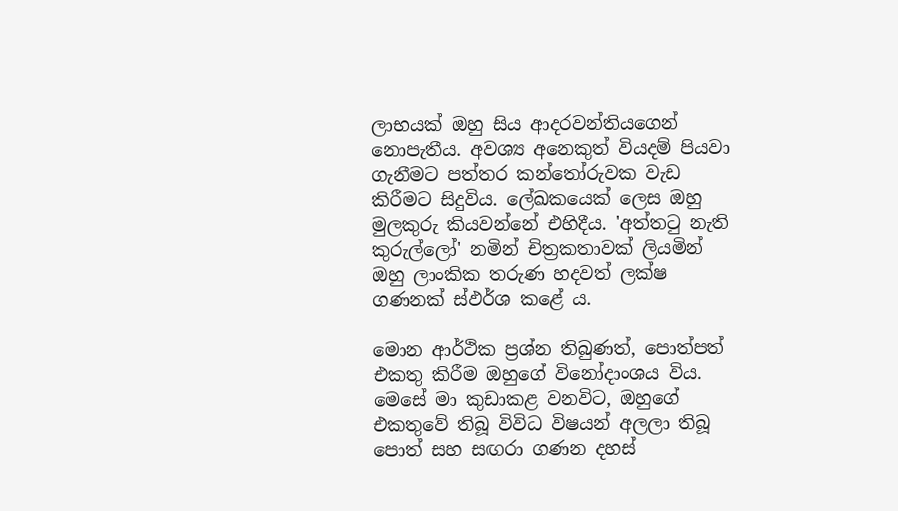ලාභයක් ඔහු සිය ආදරවන්තියගෙන් නොපැතීය. අවශ්‍ය අනෙකුත් වියදම් පියවා ගැනීමට පත්තර කන්තෝරුවක වැඩ කිරීමට සිදුවිය. ලේඛකයෙක් ලෙස ඔහු මුලකුරු කියවන්නේ එහිදීය. 'අත්තටු නැති කුරුල්ලෝ' නමින් චිත්‍රකතාවක් ලියමින් ඔහු ලාංකික තරුණ හදවත් ලක්ෂ ගණනක් ස්ඵර්ශ කළේ ය.

මොන ආර්ථික ප්‍රශ්න තිබුණත්, පොත්පත් එකතු කිරීම ඔහුගේ විනෝදාංශය විය. මෙසේ මා කුඩාකළ වනවිට, ඔහුගේ එකතුවේ තිබූ විවිධ විෂයන් අලලා තිබූ පොත් සහ සඟරා ගණන දහස්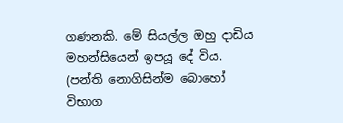ගණනකි. මේ සියල්ල ඔහු දාඩිය මහන්සියෙන් ඉපයූ දේ විය. (පන්ති නොගිසින්ම බොහෝ විභාග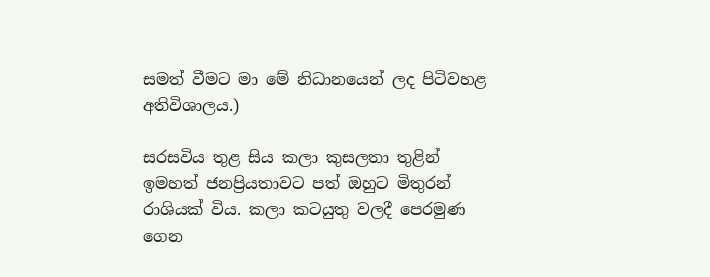සමත් වීමට මා මේ නිධානයෙන් ලද පිටිවහළ අතිවිශාලය.)

සරසවිය තුළ සිය කලා කුසලතා තුළින් ඉමහත් ජනප්‍රියතාවට පත් ඔහුට මිතුරන් රාශියක් විය. කලා කටයුතු වලදී පෙරමුණ ගෙන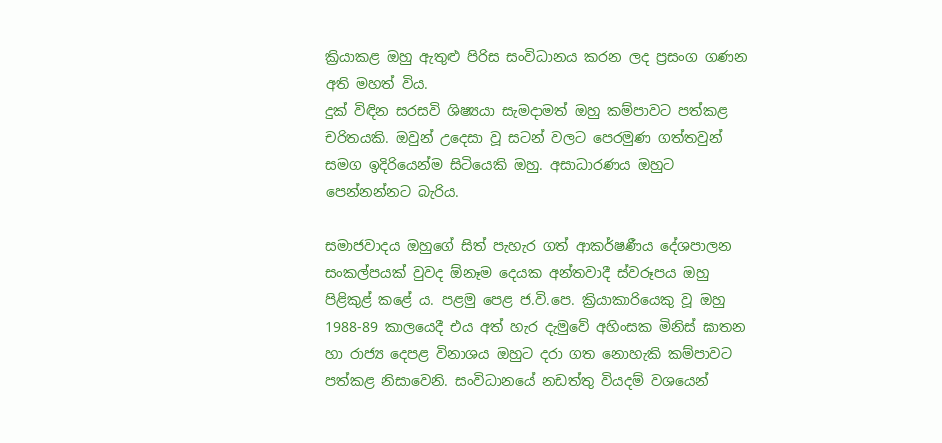ක්‍රියාකළ ඔහු ඇතුළු පිරිස සංවිධානය කරන ලද ප්‍රසංග ගණන අති මහත් විය.
දුක් විඳින සරසවි ශිෂ්‍යයා සැමදාමත් ඔහු කම්පාවට පත්කළ චරිතයකි. ඔවුන් උදෙසා වූ සටන් වලට පෙරමුණ ගත්තවුන් සමග ඉදිරියෙන්ම සිටියෙකි ඔහු. අසාධාරණය ඔහුට පෙන්නන්නට බැරිය.

සමාජවාදය ඔහුගේ සිත් පැහැර ගත් ආකර්ෂණීය දේශපාලන සංකල්පයක් වුවද ඕනෑම දෙයක අන්තවාදී ස්වරූපය ඔහු පිළිකුළ් කළේ ය. පළමු පෙළ ජ.වි.පෙ. ක්‍රියාකාරියෙකු වූ ඔහු 1988-89 කාලයෙදී එය අත් හැර දැමුවේ අහිංසක මිනිස් ඝාතන හා රාජ්‍ය දෙපළ විනාශය ඔහුට දරා ගත නොහැකි කම්පාවට පත්කළ නිසාවෙනි. සංවිධානයේ නඩත්තු වියදම් වශයෙන්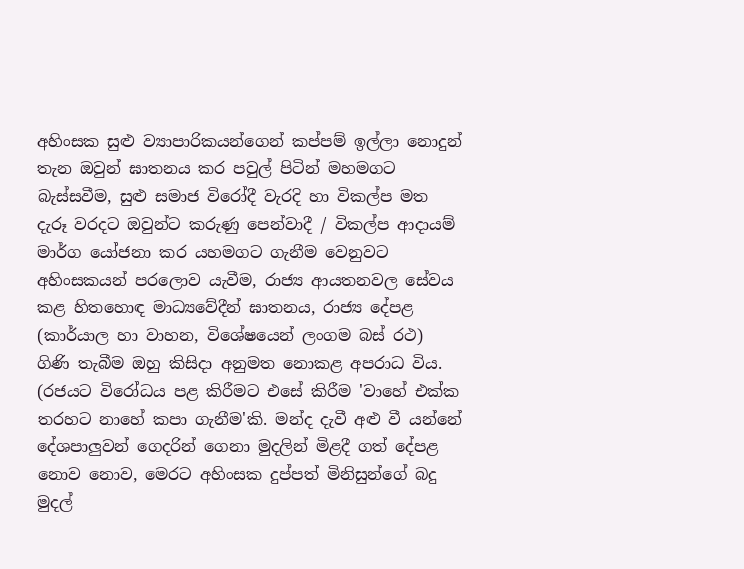අහිංසක සුළු ව්‍යාපාරිකයන්ගෙන් කප්පම් ඉල්ලා නොදුන් තැන ඔවුන් ඝාතනය කර පවුල් පිටින් මහමගට බැස්සවීම, සුළු සමාජ විරෝදී වැරදි හා විකල්ප මත දැරූ වරදට ඔවුන්ට කරුණු පෙන්වාදී / විකල්ප ආදායම් මාර්ග යෝජනා කර යහමගට ගැනීම වෙනුවට අහිංසකයන් පරලොව යැවීම, රාජ්‍ය ආයතනවල සේවය කළ හිතහොඳ මාධ්‍යවේදීන් ඝාතනය, රාජ්‍ය දේපළ (කාර්යාල හා වාහන, විශේෂයෙන් ලංගම බස් රථ) ගිණි තැබීම ඔහු කිසිදා අනුමත නොකළ අපරාධ විය. (රජයට විරෝධය පළ කිරීමට එසේ කිරීම 'වාහේ එක්ක තරහට නාහේ කපා ගැනීම'කි. මන්ද දැවී අළු වී යන්නේ දේශපාලුවන් ගෙදරින් ගෙනා මුදලින් මිළදී ගත් දේපළ නොව නොව, මෙරට අහිංසක දුප්පත් මිනිසුන්ගේ බදු මුදල්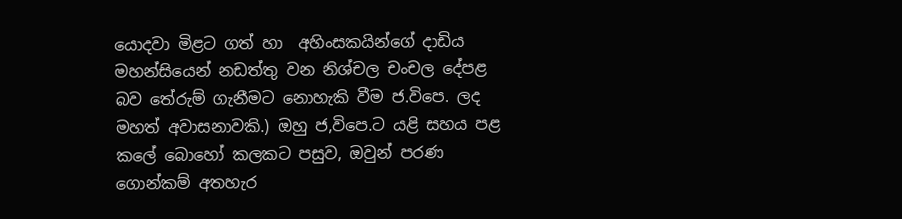යොදවා මිළට ගත් හා  අහිංසකයින්ගේ දාඩිය මහන්සියෙන් නඩත්තු වන නිශ්චල චංචල දේපළ බව තේරුම් ගැනීමට නොහැකි වීම ජ.විපෙ. ලද මහත් අවාසනාවකි.) ඔහු ජ,විපෙ.ට යළි සහය පළ කලේ බොහෝ කලකට පසුව, ඔවුන් පරණ ගොන්කම් අතහැර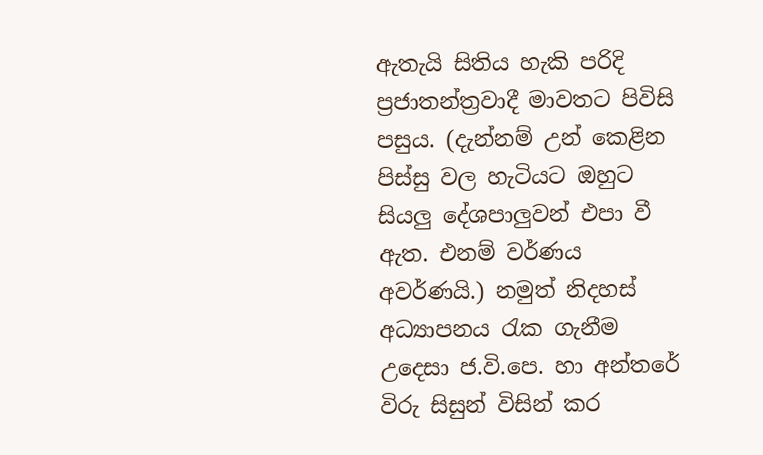ඇතැයි සිතිය හැකි පරිදි ප්‍රජාතන්ත්‍රවාදී මාවතට පිවිසි පසුය. (දැන්නම් උන් කෙළින පිස්සු වල හැටියට ඔහුට සියලු දේශපාලුවන් එපා වී ඇත. එනම් වර්ණය අවර්ණයි.) නමුත් නිදහස් අධ්‍යාපනය රැක ගැනීම උදෙසා ජ.වි.පෙ. හා අන්තරේ විරු සිසුන් විසින් කර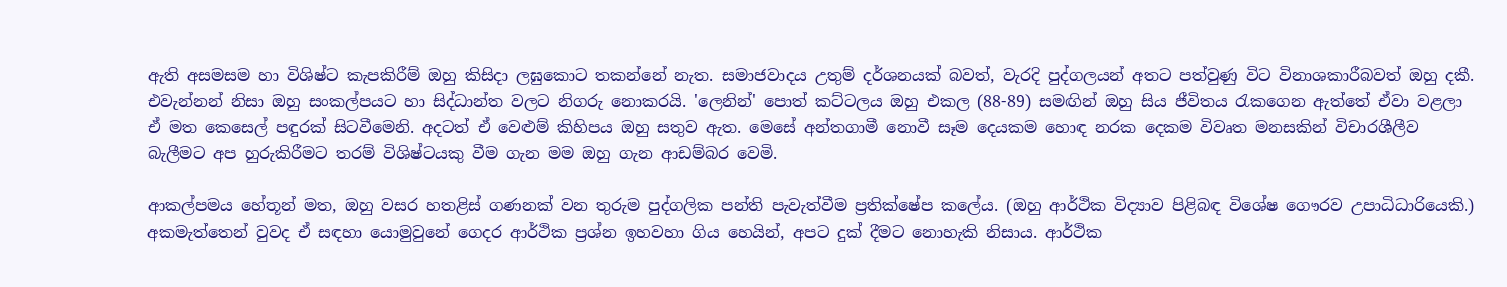ඇති අසමසම හා විශිෂ්ට කැපකිරීම් ඔහු කිසිදා ලඝුකොට තකන්නේ නැත. සමාජවාදය උතුම් දර්ශනයක් බවත්, වැරදි පුද්ගලයන් අතට පත්වුණු විට විනාශකාරීබවත් ඔහු දකී. එවැන්නන් නිසා ඔහු සංකල්පයට හා සිද්ධාන්ත වලට නිගරු නොකරයි. 'ලෙනින්' පොත් කට්ටලය ඔහු එකල (88-89) සමඟින් ඔහු සිය ජීවිතය රැකගෙන ඇත්තේ ඒවා වළලා ඒ මත කෙසෙල් පඳුරක් සිටවීමෙනි. අදටත් ඒ වෙළුම් කිහිපය ඔහු සතුව ඇත. මෙසේ අන්තගාමී නොවී සෑම දෙයකම හොඳ නරක දෙකම විවෘත මනසකින් විචාරශීලීව බැලීමට අප හුරුකිරීමට තරම් විශිෂ්ටයකු වීම ගැන මම ඔහු ගැන ආඩම්බර වෙමි.

ආකල්පමය හේතූන් මත, ඔහු වසර හතළිස් ගණනක් වන තුරුම පුද්ගලික පන්ති පැවැත්වීම ප්‍රතික්ෂේප කලේය. (ඔහු ආර්ථික විද්‍යාව පිළිබඳ විශේෂ ගෞරව උපාධිධාරියෙකි.) අකමැත්තෙන් වුවද ඒ සඳහා යොමුවුනේ ගෙදර ආර්ථික ප්‍රශ්න ඉහවහා ගිය හෙයින්, අපට දුක් දීමට නොහැකි නිසාය. ආර්ථික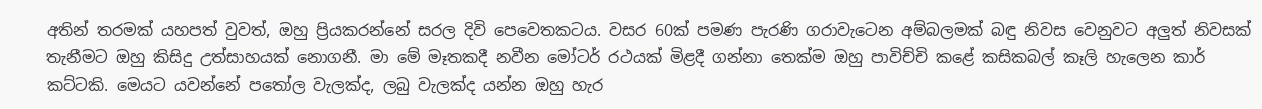අතින් තරමක් යහපත් වුවත්, ඔහු ප්‍රියකරන්නේ සරල දිවි පෙවෙතකටය. වසර 60ක් පමණ පැරණි ගරාවැටෙන අම්බලමක් බඳු නිවස වෙනුවට අලුත් නිවසක් තැනීමට ඔහු කිසිදු උත්සාහයක් නොගනී. මා මේ මෑතකදී නවීන මෝටර් රථයක් මිළදී ගන්නා තෙක්ම ඔහු පාවිච්චි කළේ කසිකබල් කෑලි හැලෙන කාර් කට්ටකි. මෙයට යවන්නේ පතෝල වැලක්ද, ලබු වැලක්ද යන්න ඔහු හැර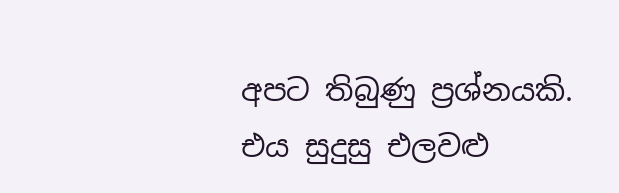අපට තිබුණු ප්‍රශ්නයකි. එය සුදුසු එලවළු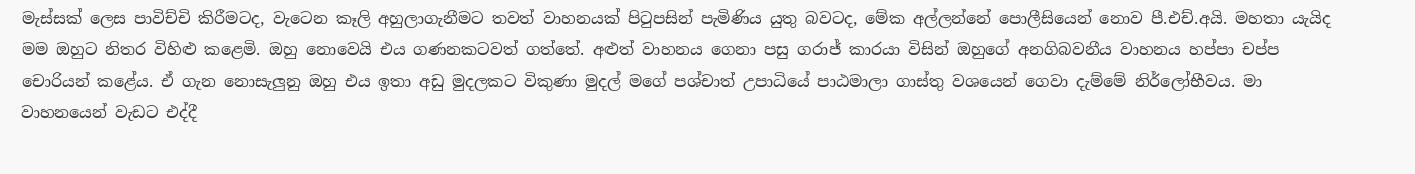මැස්සක් ලෙස පාවිච්චි කිරීමටද, වැටෙන කෑලි අහුලාගැනීමට තවත් වාහනයක් පිටුපසින් පැමිණිය යුතු බවටද, මේක අල්ලන්නේ පොලීසියෙන් නොව පී.එච්.අයි. මහතා යැයිද මම ඔහුට නිතර විහිළු කළෙමි. ඔහු නොවෙයි එය ගණනකටවත් ගත්තේ. අළුත් වාහනය ගෙනා පසු ගරාජ් කාරයා විසින් ඔහුගේ අනගිබවනීය වාහනය හප්පා චප්ප චොරියන් කළේය. ඒ ගැන නොසැලුනු ඔහු එය ඉතා අඩු මුදලකට විකුණා මුදල් මගේ පශ්චාත් උපාධියේ පාඨමාලා ගාස්තු වශයෙන් ගෙවා දැම්මේ නිර්ලෝභීවය. මා වාහනයෙන් වැඩට එද්දී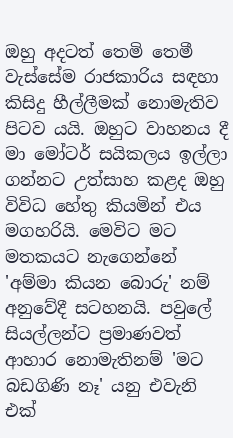ඔහු අදටත් තෙමි තෙමී වැස්සේම රාජකාරිය සඳහා කිසිදු හීල්ලීමක් නොමැතිව පිටව යයි. ඔහුට වාහනය දී මා මෝටර් සයිකලය ඉල්ලා ගන්නට උත්සාහ කළද ඔහු විවිධ හේතු කියමින් එය මගහරියි. මෙවිට මට මතකයට නැගෙන්නේ 'අම්මා කියන බොරු' නම් අනුවේදී සටහනයි. පවුලේ සියල්ලන්ට ප්‍රමාණවත් ආහාර නොමැතිනම් 'මට බඩගිණි නෑ' යනු එවැනි එක්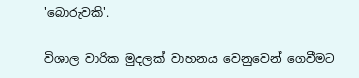'බොරුවකි'.

විශාල වාරික මුදලක් වාහනය වෙනුවෙන් ගෙවීමට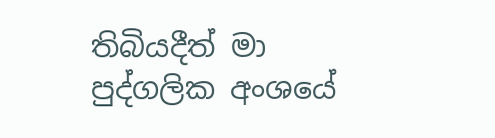තිබියදීත් මා පුද්ගලික අංශයේ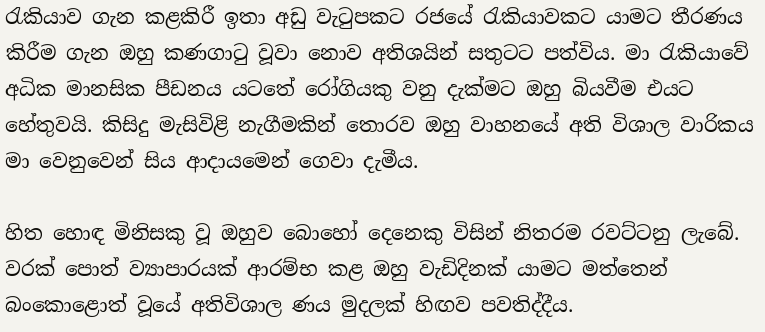රැකියාව ගැන කළකිරී ඉතා අඩු වැටුපකට රජයේ රැකියාවකට යාමට තීරණය කිරීම ගැන ඔහු කණගාටු වූවා නොව අතිශයින් සතුටට පත්විය. මා රැකියාවේ අධික මානසික පීඩනය යටතේ රෝගියකු වනු දැක්මට ඔහු බියවීම එයට හේතුවයි. කිසිදු මැසිවිළි නැගීමකින් තොරව ඔහු වාහනයේ අති විශාල වාරිකය මා වෙනුවෙන් සිය ආදායමෙන් ගෙවා දැමීය.

හිත හොඳ මිනිසකු වූ ඔහුව බොහෝ දෙනෙකු විසින් නිතරම රවට්ටනු ලැබේ. වරක් පොත් ව්‍යාපාරයක් ආරම්භ කළ ඔහු වැඩිදිනක් යාමට මත්තෙන් බංකොළොත් වූයේ අතිවිශාල ණය මුදලක් හිඟව පවතිද්දීය.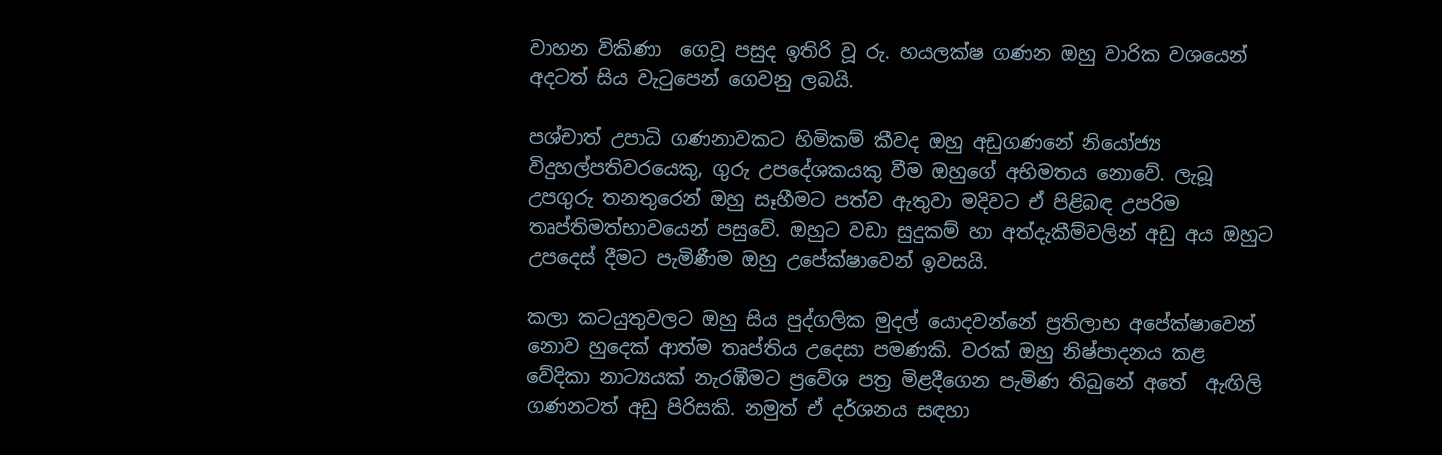වාහන විකිණා  ගෙවූ පසුද ඉතිරි වූ රු. හයලක්ෂ ගණන ඔහු වාරික වශයෙන් අදටත් සිය වැටුපෙන් ගෙවනු ලබයි.

පශ්චාත් උපාධි ගණනාවකට හිමිකම් කීවද ඔහු අඩුගණනේ නියෝජ්‍ය විදුහල්පතිවරයෙකු, ගුරු උපදේශකයකු වීම ඔහුගේ අභිමතය නොවේ. ලැබූ උපගුරු තනතුරෙන් ඔහු සෑහීමට පත්ව ඇතුවා මදිවට ඒ පිළිබඳ උපරිම තෘප්තිමත්භාවයෙන් පසුවේ. ඔහුට වඩා සුදුකම් හා අත්දැකීම්වලින් අඩු අය ඔහුට උපදෙස් දීමට පැමිණීම ඔහු උපේක්ෂාවෙන් ඉවසයි.

කලා කටයුතුවලට ඔහු සිය පුද්ගලික මුදල් යොදවන්නේ ප්‍රතිලාභ අපේක්ෂාවෙන් නොව හුදෙක් ආත්ම තෘප්තිය උදෙසා පමණකි. වරක් ඔහු නිෂ්පාදනය කළ වේදිකා නාට්‍යයක් නැරඹීමට ප්‍රවේශ පත්‍ර මිළදීගෙන පැමිණ තිබුනේ අතේ  ඇඟිලි ගණනටත් අඩු පිරිසකි. නමුත් ඒ දර්ශනය සඳහා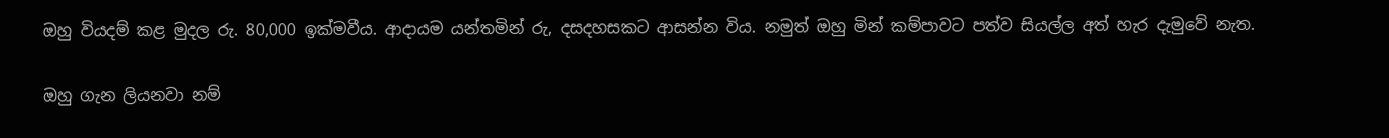ඔහු වියදම් කළ මුදල රු. 80,000 ඉක්මවීය. ආදායම යන්තමින් රු, දසදහසකට ආසන්න විය. නමුත් ඔහු මින් කම්පාවට පත්ව සියල්ල අත් හැර දැමුවේ නැත.

ඔහු ගැන ලියනවා නම්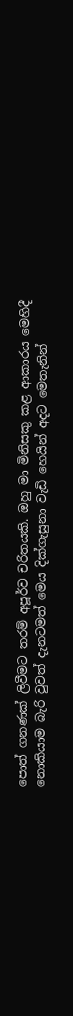පොත් ගනණක් ලිවීමට තරම් අපූර්ව චරිතයකි. ඔහු මා මිනිසකු කළ ආකාරය මෙහිදී නොකියාම බැරි වුවත් දැනටමත් මෙය දික්ගැසුනා වැඩි හෙයින් අදට මෙතැනින්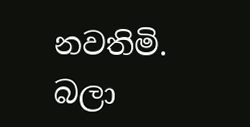නවතිමි. බලා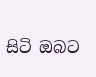සිටි ඔබට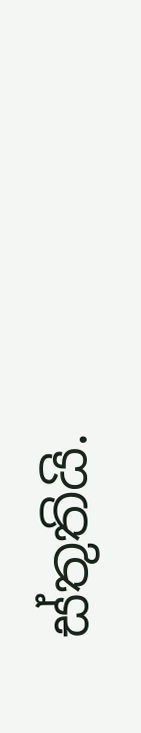ස්තුතියි.